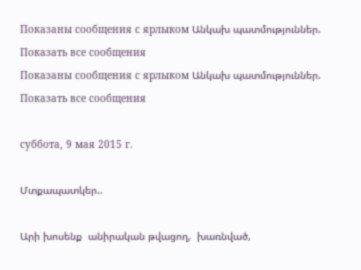Показаны сообщения с ярлыком Անկախ պատմություններ. Показать все сообщения
Показаны сообщения с ярлыком Անկախ պատմություններ. Показать все сообщения

суббота, 9 мая 2015 г.

Մտքապատկեր..

Արի խոսենք  անիրական թվացող,  խառնված,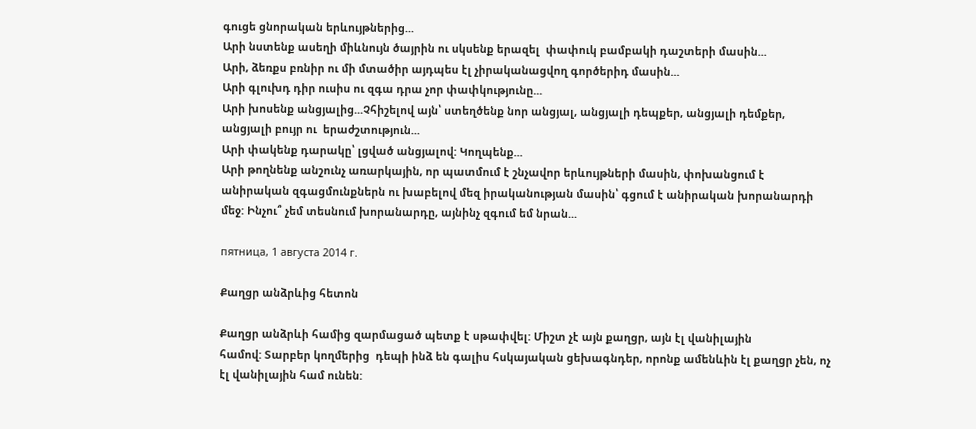գուցե ցնորական երևույթներից...
Արի նստենք ասեղի միևնույն ծայրին ու սկսենք երազել  փափուկ բամբակի դաշտերի մասին...
Արի, ձեռքս բռնիր ու մի մտածիր այդպես էլ չիրականացվող գործերիդ մասին...
Արի գլուխդ դիր ուսիս ու զգա դրա չոր փափկությունը...
Արի խոսենք անցյալից...Չհիշելով այն՝ ստեղծենք նոր անցյալ, անցյալի դեպքեր, անցյալի դեմքեր, անցյալի բույր ու  երաժշտություն...
Արի փակենք դարակը՝ լցված անցյալով: Կողպենք...
Արի թողնենք անշունչ առարկային, որ պատմում է շնչավոր երևույթների մասին, փոխանցում է  անիրական զգացմունքներն ու խաբելով մեզ իրականության մասին՝ գցում է անիրական խորանարդի մեջ: Ինչու՞ չեմ տեսնում խորանարդը, այնինչ զգում եմ նրան...

пятница, 1 августа 2014 г.

Քաղցր անձրևից հետոն

Քաղցր անձրևի համից զարմացած պետք է սթափվել: Միշտ չէ այն քաղցր, այն էլ վանիլային
համով: Տարբեր կողմերից  դեպի ինձ են գալիս հսկայական ցեխագնդեր, որոնք ամենևին էլ քաղցր չեն, ոչ էլ վանիլային համ ունեն: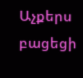Աչքերս բացեցի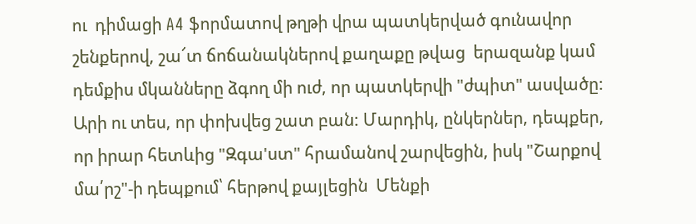ու  դիմացի A4 ֆորմատով թղթի վրա պատկերված գունավոր շենքերով, շա՜տ ճոճանակներով քաղաքը թվաց  երազանք կամ դեմքիս մկանները ձգող մի ուժ, որ պատկերվի "ժպիտ" ասվածը:  Արի ու տես, որ փոխվեց շատ բան: Մարդիկ, ընկերներ, դեպքեր, որ իրար հետևից "Զգա'ստ" հրամանով շարվեցին, իսկ "Շարքով մա՛րշ"-ի դեպքում՝ հերթով քայլեցին  Մենքի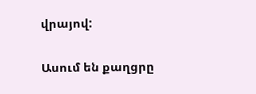վրայով:

Ասում են քաղցրը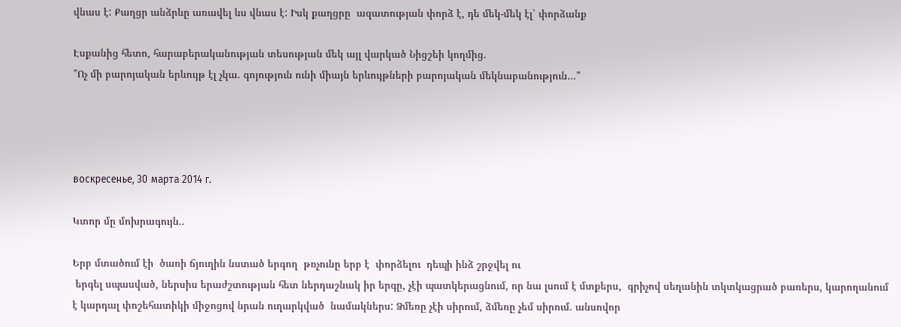վնաս է: Քաղցր անձրևը առավել ևս վնաս է: Իսկ քաղցրը  ազատության փորձ է, դե մեկ-մեկ էլ՝ փորձանք

Էսքանից հետո, հարաբերականության տեսության մեկ այլ վարկած Նիցշեի կողմից.
"Ոչ մի բարոյական երևույթ էլ չկա. գոյություն ունի միայն երևույթների բարոյական մեկնաբանություն…"




воскресенье, 30 марта 2014 г.

Կտոր մը մոխրագույն..

Երբ մտածում էի  ծառի ճյուղին նստած երգող  թռչունը երբ է  փորձելու  դեպի ինձ շրջվել ու
 երգել սպասված, ներսիս երաժշտության հետ ներդաշնակ իր երգը, չէի պատկերացնում, որ նա լսում է մտքերս,  գրիչով սեղանին տկտկացրած բառերս, կարողանում է կարդալ փոշեհատիկի միջոցով նրան ուղարկված  նամակներս: Ձմեռը չէի սիրում, ձմեռը չեմ սիրում. անսովոր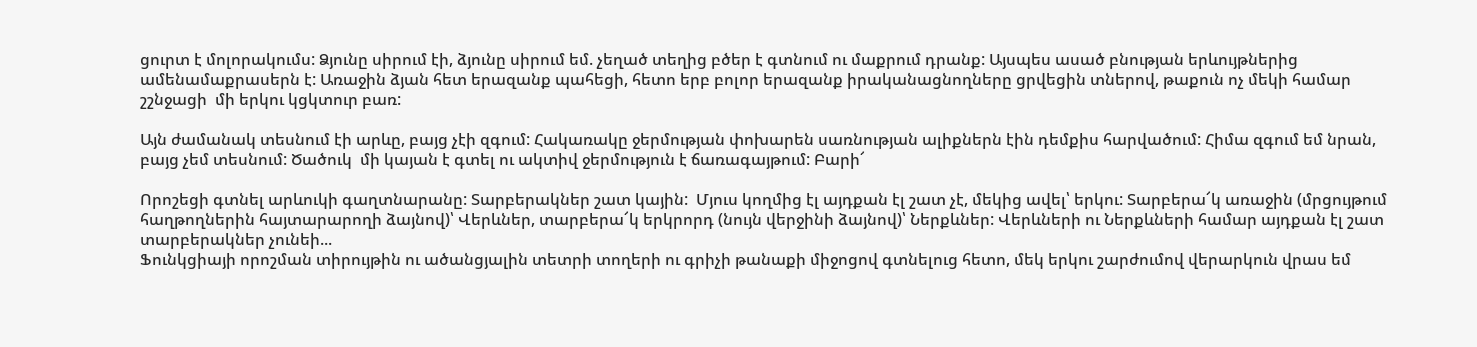ցուրտ է մոլորակումս: Ձյունը սիրում էի, ձյունը սիրում եմ. չեղած տեղից բծեր է գտնում ու մաքրում դրանք: Այսպես ասած բնության երևույթներից ամենամաքրասերն է: Առաջին ձյան հետ երազանք պահեցի, հետո երբ բոլոր երազանք իրականացնողները ցրվեցին տներով, թաքուն ոչ մեկի համար շշնջացի  մի երկու կցկտուր բառ:

Այն ժամանակ տեսնում էի արևը, բայց չէի զգում: Հակառակը ջերմության փոխարեն սառնության ալիքներն էին դեմքիս հարվածում: Հիմա զգում եմ նրան, բայց չեմ տեսնում: Ծածուկ  մի կայան է գտել ու ակտիվ ջերմություն է ճառագայթում: Բարի՜

Որոշեցի գտնել արևուկի գաղտնարանը: Տարբերակներ շատ կային:  Մյուս կողմից էլ այդքան էլ շատ չէ, մեկից ավել՝ երկու: Տարբերա՜կ առաջին (մրցույթում հաղթողներին հայտարարողի ձայնով)՝ Վերևներ, տարբերա՜կ երկրորդ (նույն վերջինի ձայնով)՝ Ներքևներ: Վերևների ու Ներքևների համար այդքան էլ շատ տարբերակներ չունեի...
Ֆունկցիայի որոշման տիրույթին ու ածանցյալին տետրի տողերի ու գրիչի թանաքի միջոցով գտնելուց հետո, մեկ երկու շարժումով վերարկուն վրաս եմ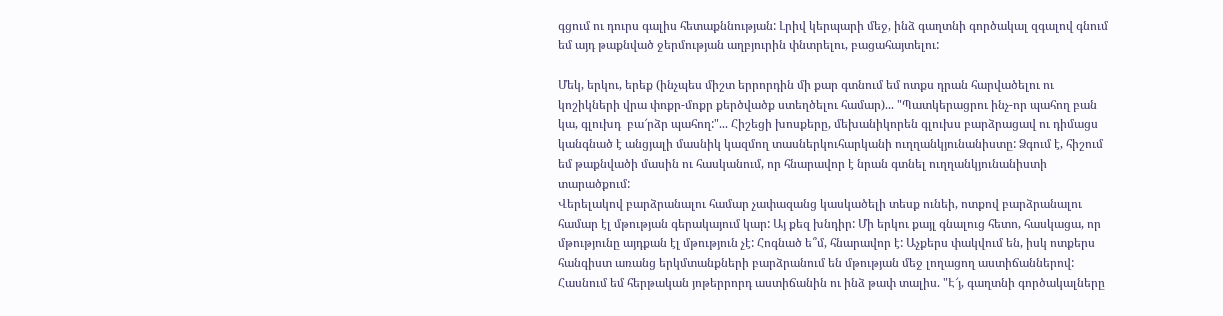գցում ու դուրս գալիս հետաքննության: Լրիվ կերպարի մեջ, ինձ գաղտնի գործակալ զգալով գնում եմ այդ թաքնված ջերմության աղբյուրին փնտրելու, բացահայտելու:

Մեկ, երկու, երեք (ինչպես միշտ երրորդին մի քար գտնում եմ ոտքս դրան հարվածելու ու կոշիկների վրա փոքր-մոքր քերծվածք ստեղծելու համար)... "Պատկերացրու ինչ-որ պահող բան կա, գլուխդ  բա՜րձր պահող:"... Հիշեցի խոսքերը, մեխանիկորեն գլուխս բարձրացավ ու դիմացս կանգնած է անցյալի մասնիկ կազմող տասներկուհարկանի ուղղանկյունանիստը: Ձգում է, հիշում եմ թաքնվածի մասին ու հասկանում, որ հնարավոր է նրան գտնել ուղղանկյունանիստի տարածքում:
Վերելակով բարձրանալու համար չափազանց կասկածելի տեսք ունեի, ոտքով բարձրանալու համար էլ մթության գերակայում կար: Այ քեզ խնդիր: Մի երկու քայլ գնալուց հետո, հասկացա, որ մթությունը այդքան էլ մթություն չէ: Հոգնած ե՞մ, հնարավոր է: Աչքերս փակվում են, իսկ ոտքերս հանգիստ առանց երկմտանքների բարձրանում են մթության մեջ լողացող աստիճաններով: Հասնում եմ հերթական յոթերրորդ աստիճանին ու ինձ թափ տալիս. "Է՜յ, գաղտնի գործակալները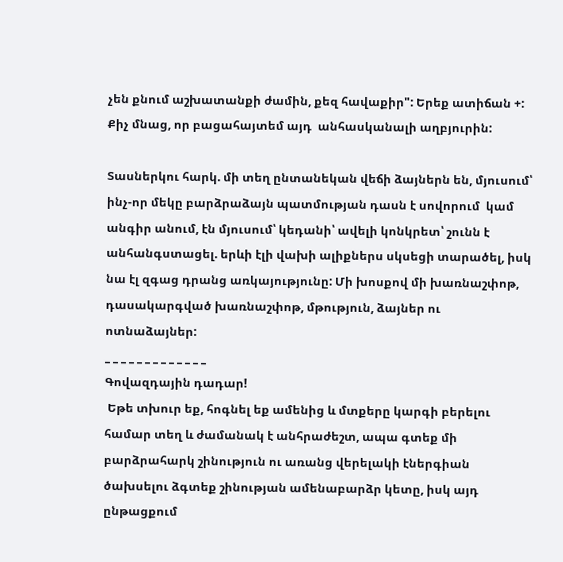չեն քնում աշխատանքի ժամին, քեզ հավաքիր": Երեք ատիճան +: Քիչ մնաց, որ բացահայտեմ այդ  անհասկանալի աղբյուրին:

Տասներկու հարկ. մի տեղ ընտանեկան վեճի ձայներն են, մյուսում՝ ինչ-որ մեկը բարձրաձայն պատմության դասն է սովորում  կամ  անգիր անում, էն մյուսում՝ կեդանի՝ ավելի կոնկրետ՝ շունն է անհանգստացել. երևի էլի վախի ալիքներս սկսեցի տարածել, իսկ նա էլ զգաց դրանց առկայությունը: Մի խոսքով մի խառնաշփոթ, դասակարգված խառնաշփոթ, մթություն, ձայներ ու ոտնաձայներ:
_ _ _ _ _ _ _ _ _ _ _ _ _
Գովազդային դադար!
 Եթե տխուր եք, հոգնել եք ամենից և մտքերը կարգի բերելու համար տեղ և ժամանակ է անհրաժեշտ, ապա գտեք մի բարձրահարկ շինություն ու առանց վերելակի էներգիան ծախսելու ձգտեք շինության ամենաբարձր կետը, իսկ այդ ընթացքում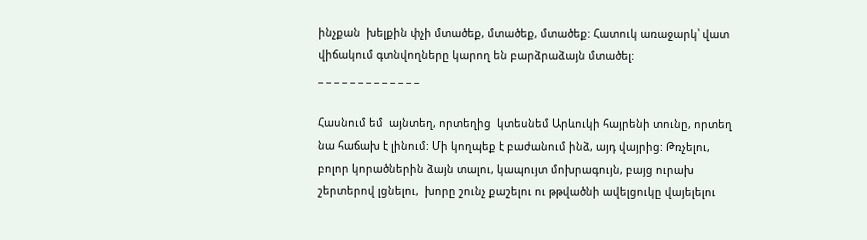ինչքան  խելքին փչի մտածեք, մտածեք, մտածեք: Հատուկ առաջարկ՝ վատ վիճակում գտնվողները կարող են բարձրաձայն մտածել:
_ _ _ _ _ _ _ _ _ _ _ _ _

Հասնում եմ  այնտեղ, որտեղից  կտեսնեմ Արևուկի հայրենի տունը, որտեղ նա հաճախ է լինում: Մի կողպեք է բաժանում ինձ, այդ վայրից: Թռչելու,  բոլոր կորածներին ձայն տալու, կապույտ մոխրագույն, բայց ուրախ շերտերով լցնելու,  խորը շունչ քաշելու ու թթվածնի ավելցուկը վայելելու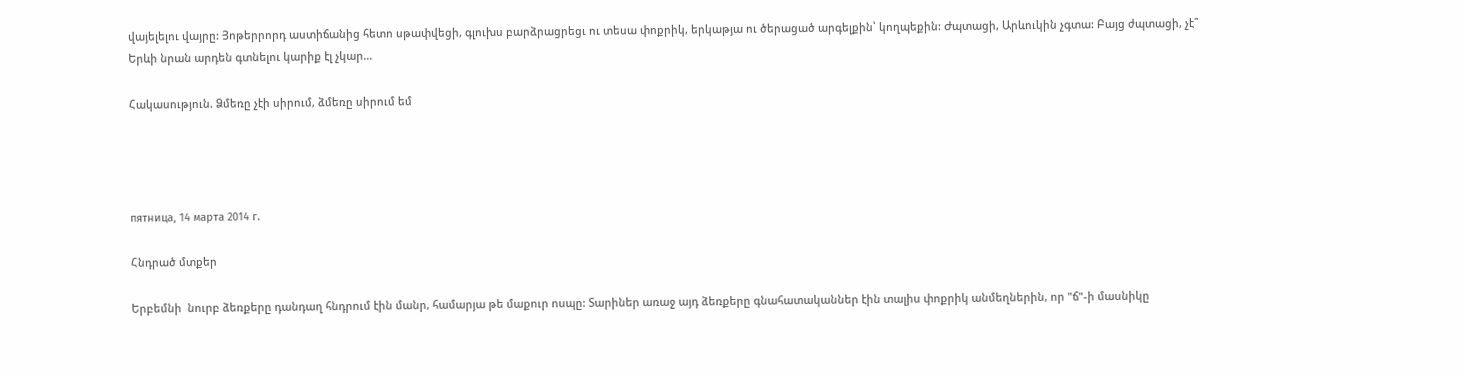վայելելու վայրը: Յոթերրորդ աստիճանից հետո սթափվեցի, գլուխս բարձրացրեցւ ու տեսա փոքրիկ, երկաթյա ու ծերացած արգելքին՝ կողպեքին: Ժպտացի, Արևուկին չգտա: Բայց ժպտացի, չէ՞
Երևի նրան արդեն գտնելու կարիք էլ չկար...

Հակասություն. Ձմեռը չէի սիրում, ձմեռը սիրում եմ




пятница, 14 марта 2014 г.

Հնդրած մտքեր

Երբեմնի  նուրբ ձեռքերը դանդաղ հնդրում էին մանր, համարյա թե մաքուր ոսպը: Տարիներ առաջ այդ ձեռքերը գնահատականներ էին տալիս փոքրիկ անմեղներին, որ "ճ"-ի մասնիկը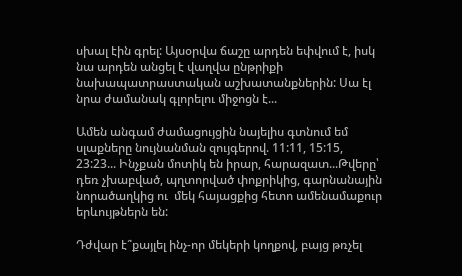սխալ էին գրել: Այսօրվա ճաշը արդեն եփվում է, իսկ նա արդեն անցել է վաղվա ընթրիքի նախապատրաստական աշխատանքներին: Սա էլ նրա ժամանակ գլորելու միջոցն է...

Ամեն անգամ ժամացույցին նայելիս գտնում եմ սլաքները նույնանման զույգերով. 11:11, 15:15, 23:23... Ինչքան մոտիկ են իրար, հարազատ...Թվերը՝  դեռ չխաբված, պղտորված փոքրիկից, գարնանային նորածաղկից ու  մեկ հայացքից հետո ամենամաքուր երևույթներն են:

Դժվար է՞քայլել ինչ-որ մեկերի կողքով, բայց թռչել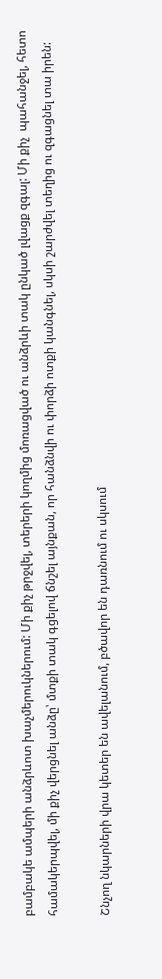բամբակե ամպերի անձրևոտ խաչմերուկներում: Մի քիչ թրջվել, տերերի կողմից մոռացված ու անձրևի տակ ընկած լվացք զգալ: Մի քիչ  պահանջել, հետո համակերպվել, մի քիչ վերցնել անձը՝ մտքի տակ գցելով ճնշել այնքան, որ հանձնվի ու փորձի ոտքի կանգնել, սկսի շարժվել տեղից ու զգացնել տա իրեն:

Շնչող նկարների վրա կետեր են ավելանում, բծավոր են դառնում ու սկսում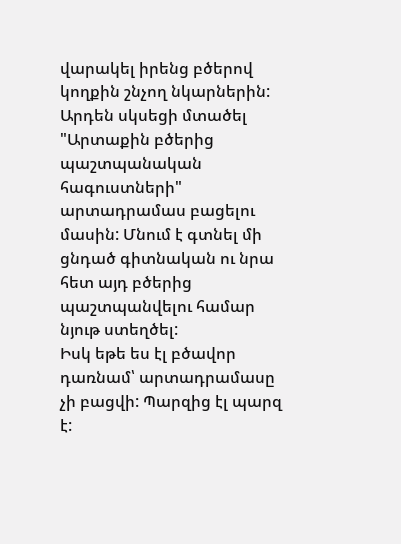վարակել իրենց բծերով կողքին շնչող նկարներին: Արդեն սկսեցի մտածել "Արտաքին բծերից պաշտպանական հագուստների" արտադրամաս բացելու մասին: Մնում է գտնել մի ցնդած գիտնական ու նրա հետ այդ բծերից պաշտպանվելու համար նյութ ստեղծել:
Իսկ եթե ես էլ բծավոր դառնամ՝ արտադրամասը չի բացվի: Պարզից էլ պարզ է: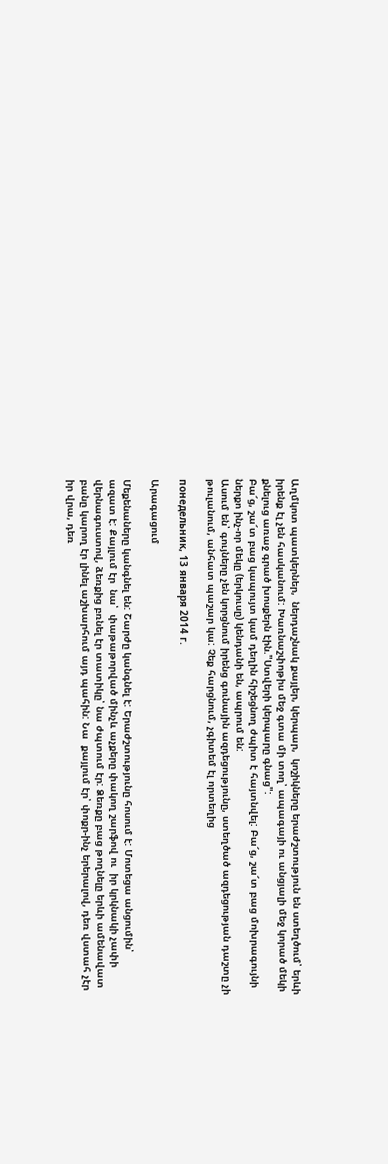Աղմկոտ պատկերներ,  ներդաշնակ քայլեր, կերպար,  կոշիկները երաժշտություն են ստեղծում՝ երևի իրենք էլ չեն հասկանում: Խառնաշփոթիս մեջ գտա մի տող՝ ապագայի ու անցյալի մեջ կորած մեկի քնելուց առաջ գրած խոսքերն էին."Ստվերի կերպարը գնաց":
Բա՜ց, շա՜տ բաց կապույտ կամ դեղին հիշեցնող ժպիտ է հայտնվել: Բա՜ց, շա՜տ բաց մոխրագույնի ներքո ինչ-որ մեկը (երկուսը) կենդանի են, ապրում են:
Ասում են՝ գույները չեն կորցնում իրենց գունային ազդեցությունը, ստեղծած ազդեցության դաշտը չի թուլանում, անհատ պաշար կա: Չեք հարցնում, չգիտեմ էլ որտեղից

понедельник, 13 января 2014 г.

Արագացում

Մեքենաները կանգնել են: Շարժը կանգնել է: Երաժշտությունը հոսում է: Մոտեցա անցումին՝
ազատ է: Քայլում էր  նա՝  փաթաթորված մինչև աչքերը փակող շարֆով ու  իր կրկնակի չափի վերնագուստով, ձեռքից բռնել էր տատիկը՝ նա ժպտում էր: Ձեռքը բաց թողնելը երևի ամենավատ բանը կարող էր լինել աշխարհում այդ պահին: Նա  քայլում էր՝ փոքր-ինչ երերալով, դեռ վստահ չէր իր վրա, դեռ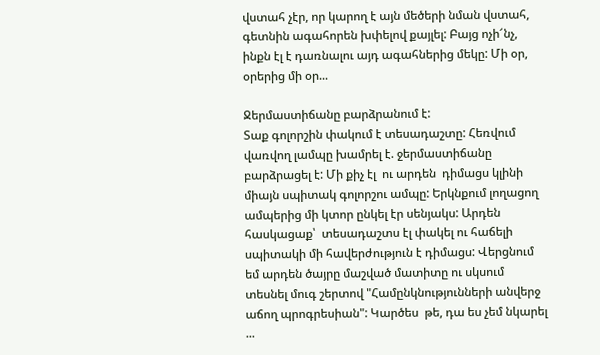վստահ չէր, որ կարող է այն մեծերի նման վստահ, գետնին ագահորեն խփելով քայլել: Բայց ոչի՜նչ, ինքն էլ է դառնալու այդ ագահներից մեկը: Մի օր, օրերից մի օր...

Ջերմաստիճանը բարձրանում է:
Տաք գոլորշին փակում է տեսադաշտը: Հեռվում վառվող լամպը խամրել է. ջերմաստիճանը բարձրացել է: Մի քիչ էլ  ու արդեն  դիմացս կլինի միայն սպիտակ գոլորշու ամպը: Երկնքում լողացող ամպերից մի կտոր ընկել էր սենյակս: Արդեն հասկացաք՝  տեսադաշտս էլ փակել ու հաճելի սպիտակի մի հավերժություն է դիմացս: Վերցնում եմ արդեն ծայրը մաշված մատիտը ու սկսում տեսնել մուգ շերտով "Համընկնությունների անվերջ աճող պրոգրեսիան": Կարծես  թե, դա ես չեմ նկարել ...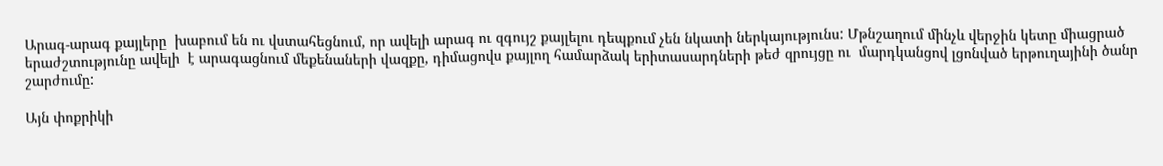Արագ-արագ քայլերը  խաբում են ու վստահեցնում, որ ավելի արագ ու զգույշ քայլելու դեպքում չեն նկատի ներկայությունս: Մթնշաղում մինչև վերջին կետը միացրած երաժշտությունը ավելի  է արագացնում մեքենաների վազքը, դիմացովս քայլող համարձակ երիտասարդների թեժ զրույցը ու  մարդկանցով լցոնված երթուղայինի ծանր շարժումը:

Այն փոքրիկի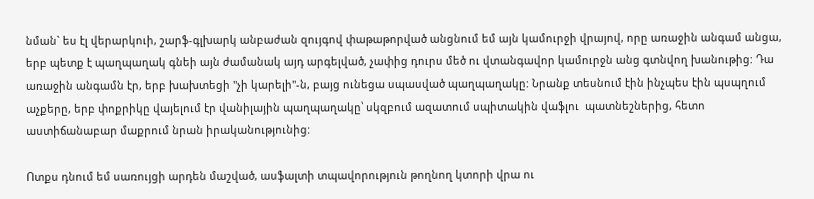նման` ես էլ վերարկուի, շարֆ-գլխարկ անբաժան զույգով փաթաթորված անցնում եմ այն կամուրջի վրայով, որը առաջին անգամ անցա, երբ պետք է պաղպաղակ գնեի այն ժամանակ այդ արգելված, չափից դուրս մեծ ու վտանգավոր կամուրջն անց գտնվող խանութից: Դա առաջին անգամն էր, երբ խախտեցի "չի կարելի"-ն, բայց ունեցա սպասված պաղպաղակը: Նրանք տեսնում էին ինչպես էին պսպղում աչքերը, երբ փոքրիկը վայելում էր վանիլային պաղպաղակը՝ սկզբում ազատում սպիտակին վաֆլու  պատնեշներից, հետո աստիճանաբար մաքրում նրան իրականությունից:

Ոտքս դնում եմ սառույցի արդեն մաշված, ասֆալտի տպավորություն թողնող կտորի վրա ու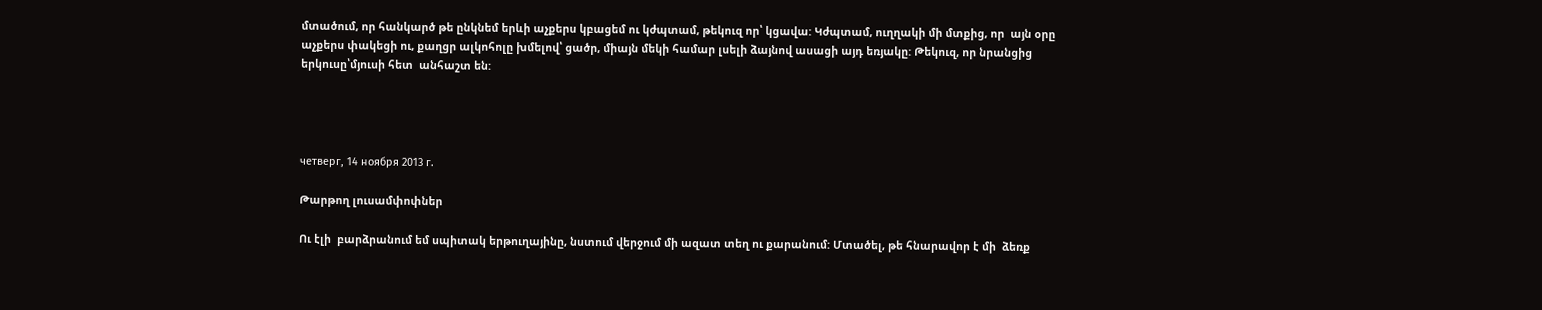մտածում, որ հանկարծ թե ընկնեմ երևի աչքերս կբացեմ ու կժպտամ, թեկուզ որ՝ կցավա: Կժպտամ, ուղղակի մի մտքից, որ  այն օրը աչքերս փակեցի ու, քաղցր ալկոհոլը խմելով՝ ցածր, միայն մեկի համար լսելի ձայնով ասացի այդ եռյակը: Թեկուզ, որ նրանցից երկուսը՝մյուսի հետ  անհաշտ են:




четверг, 14 ноября 2013 г.

Թարթող լուսամփոփներ

Ու էլի  բարձրանում եմ սպիտակ երթուղայինը, նստում վերջում մի ազատ տեղ ու քարանում: Մտածել, թե հնարավոր է մի  ձեռք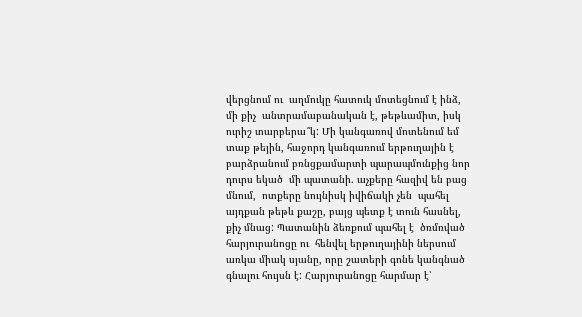վերցնում ու  աղմուկը հատուկ մոտեցնում է ինձ, մի քիչ  անտրամաբանական է, թեթևամիտ, իսկ ուրիշ տարբերա՞կ: Մի կանգառով մոտենում եմ տաք թեյին, հաջորդ կանգառում երթուղային է բարձրանում բռնցքամարտի պարապմունքից նոր դուրս եկած  մի պատանի. աչքերը հազիվ են բաց մնում,  ոտքերը նույնիսկ իվիճակի չեն  պահել այդքան թեթև քաշը, բայց պետք է տուն հասնել, քիչ մնաց: Պատանին ձեռքում պահել է  ծռմռված հարյուրանոցը ու  հենվել երթուղայինի ներսում առկա միակ սյանը, որը շատերի գոնե կանգնած գնալու հույսն է: Հարյուրանոցը հարմար է՝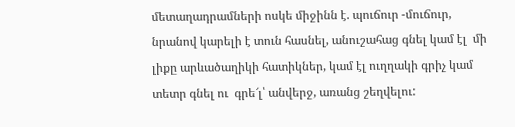մետաղադրամների ոսկե միջինն է. պուճուր -մուճուր, նրանով կարելի է տուն հասնել, անուշահաց գնել կամ էլ  մի լիքը արևածաղիկի հատիկներ, կամ էլ ուղղակի գրիչ կամ տետր գնել ու  գրե՜լ՝ անվերջ, առանց շեղվելու: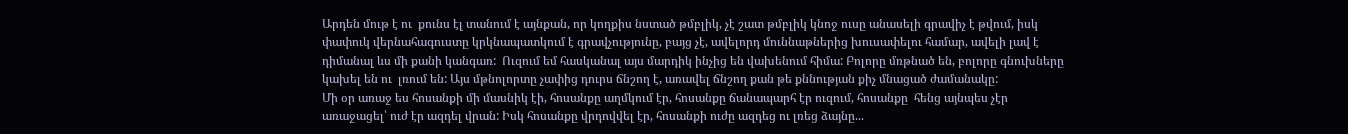Արդեն մութ է ու  քունս էլ տանում է այնքան, որ կողքիս նստած թմբլիկ, չէ շատ թմբլիկ կնոջ ուսը անասելի գրավիչ է թվում, իսկ փափուկ վերնահագուստը կրկնապատկում է գրավչությունը, բայց չէ, ավելորդ մուննաթներից խուսափելու համար, ավելի լավ է  դիմանալ ևս մի քանի կանգառ:  Ուզում եմ հասկանալ այս մարդիկ ինչից են վախենում հիմա: Բոլորը մռթնած են, բոլորը գնուխները կախել են ու  լռում են: Այս մթնոլորտը չափից դուրս ճնշող է, առավել ճնշող քան թե քննության քիչ մնացած ժամանակը:
Մի օր առաջ ես հոսանքի մի մասնիկ էի, հոսանքը աղմկում էր, հոսանքը ճանապարհ էր ուզում, հոսանքը  հենց այնպես չէր առաջացել՝ ուժ էր ազդել վրան: Իսկ հոսանքը վրդովվել էր, հոսանքի ուժը ազդեց ու լռեց ձայնը...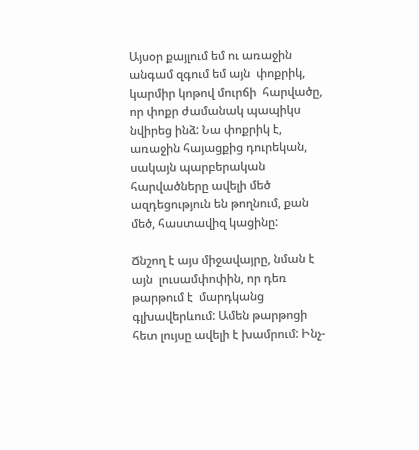Այսօր քայլում եմ ու առաջին անգամ զգում եմ այն  փոքրիկ, կարմիր կոթով մուրճի  հարվածը, որ փոքր ժամանակ պապիկս նվիրեց ինձ: Նա փոքրիկ է, առաջին հայացքից դուրեկան, սակայն պարբերական հարվածները ավելի մեծ ազդեցություն են թողնում, քան մեծ, հաստավիզ կացինը:

Ճնշող է այս միջավայրը, նման է այն  լուսամփոփին, որ դեռ թարթում է  մարդկանց գլխավերևում: Ամեն թարթոցի հետ լույսը ավելի է խամրում: Ինչ-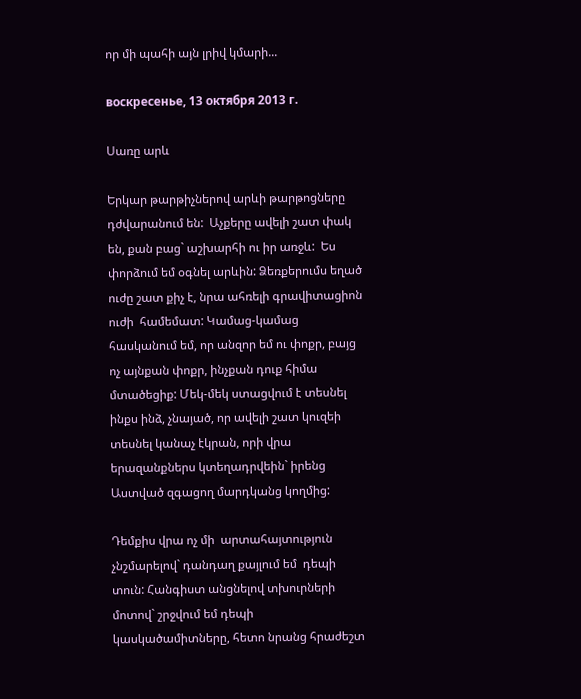որ մի պահի այն լրիվ կմարի...

воскресенье, 13 октября 2013 г.

Սառը արև

Երկար թարթիչներով արևի թարթոցները  դժվարանում են:  Աչքերը ավելի շատ փակ են, քան բաց` աշխարհի ու իր առջև:  Ես փորձում եմ օգնել արևին: Ձեռքերումս եղած ուժը շատ քիչ է, նրա ահռելի գրավիտացիոն ուժի  համեմատ: Կամաց-կամաց հասկանում եմ, որ անզոր եմ ու փոքր, բայց ոչ այնքան փոքր, ինչքան դուք հիմա մտածեցիք: Մեկ-մեկ ստացվում է տեսնել ինքս ինձ, չնայած, որ ավելի շատ կուզեի տեսնել կանաչ էկրան, որի վրա երազանքներս կտեղադրվեին` իրենց Աստված զգացող մարդկանց կողմից:

Դեմքիս վրա ոչ մի  արտահայտություն չնշմարելով` դանդաղ քայլում եմ  դեպի  տուն: Հանգիստ անցնելով տխուրների մոտով` շրջվում եմ դեպի  կասկածամիտները, հետո նրանց հրաժեշտ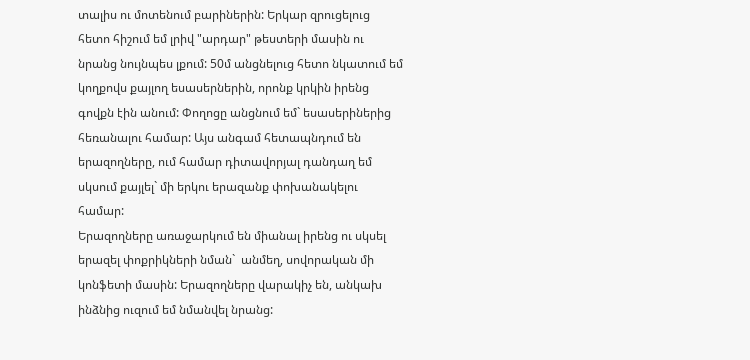տալիս ու մոտենում բարիներին: Երկար զրուցելուց հետո հիշում եմ լրիվ "արդար" թեստերի մասին ու նրանց նույնպես լքում: 50մ անցնելուց հետո նկատում եմ կողքովս քայլող եսասերներին, որոնք կրկին իրենց գովքն էին անում: Փողոցը անցնում եմ` եսասերիներից հեռանալու համար: Այս անգամ հետապնդում են երազողները, ում համար դիտավորյալ դանդաղ եմ սկսում քայլել` մի երկու երազանք փոխանակելու համար:
Երազողները առաջարկում են միանալ իրենց ու սկսել երազել փոքրիկների նման`  անմեղ, սովորական մի կոնֆետի մասին: Երազողները վարակիչ են, անկախ ինձնից ուզում եմ նմանվել նրանց: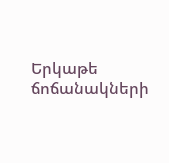Երկաթե ճոճանակների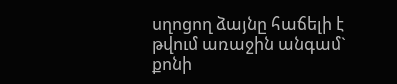սղոցող ձայնը հաճելի է թվում առաջին անգամ` քոնի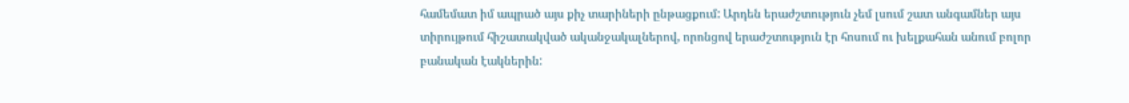համեմատ իմ ապրած այս քիչ տարիների ընթացքում: Արդեն երաժշտություն չեմ լսում շատ անգամներ այս տիրույթում հիշատակված ականջակալներով, որոնցով երաժշտություն էր հոսում ու խելքահան անում բոլոր բանական էակներին: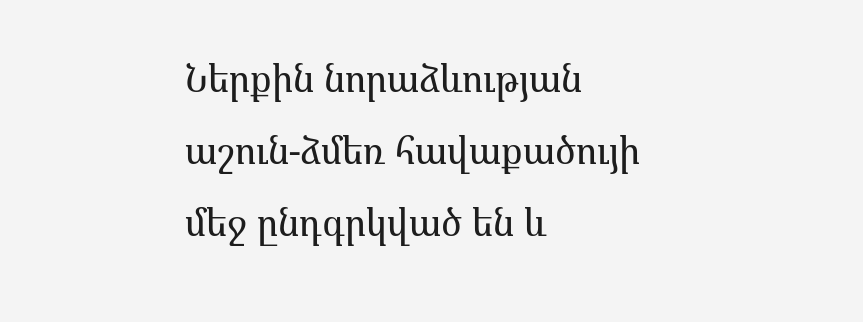Ներքին նորաձևության աշուն-ձմեռ հավաքածույի մեջ ընդգրկված են և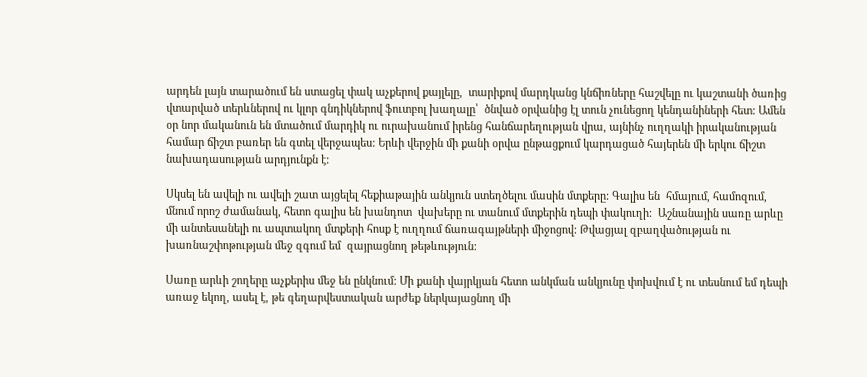արդեն լայն տարածում են ստացել փակ աչքերով քայլելը,  տարիքով մարդկանց կնճիռները հաշվելը ու կաշտանի ծառից վտարված տերևներով ու կլոր գնդիկներով ֆուտբոլ խաղալը՝  ծնված օրվանից էլ տուն չունեցող կենդանիների հետ: Ամեն օր նոր մականուն են մտածում մարդիկ ու ուրախանում իրենց հանճարեղության վրա, այնինչ ուղղակի իրականության համար ճիշտ բառեր են գտել վերջապես: Երևի վերջին մի քանի օրվա ընթացքում կարդացած հայերեն մի երկու ճիշտ նախադասության արդյունքն է:

Սկսել են ավելի ու ավելի շատ այցելել հեքիաթային անկյուն ստեղծելու մասին մտքերը: Գալիս են  հմայում, համոզում, մնում որոշ ժամանակ, հետո գալիս են խանդոտ  վախերը ու տանում մտքերին դեպի փակուղի:  Աշնանային սառը արևը մի անտեսանելի ու ապտակող մտքերի հոսք է ուղղում ճառագայթների միջոցով: Թվացյալ զբաղվածության ու  խառնաշփոթության մեջ զգում եմ  զայրացնող թեթևություն:

Սառը արևի շողերը աչքերիս մեջ են ընկնում: Մի քանի վայրկյան հետո անկման անկյունը փոխվում է ու տեսնում եմ դեպի առաջ եկող, ասել է, թե գեղարվեստական արժեք ներկայացնող մի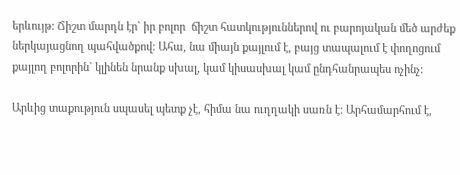երևույթ: Ճիշտ մարդն էր` իր բոլոր  ճիշտ հատկություններով ու բարոյական մեծ արժեք ներկայացնող պահվածքով: Ահա, նա միայն քայլում է, բայց տապալում է փողոցում քայլող բոլորին` կլինեն նրանք սխալ, կամ կիսասխալ կամ ընդհանրապես ոչինչ:

Արևից տաքություն սպասել պետք չէ, հիմա նա ուղղակի սառն է: Արհամարհում է,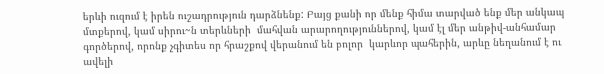երևի ուզում է իրեն ուշադրություն դարձնենք: Բայց քանի որ մենք հիմա տարված ենք մեր անկապ մտքերով, կամ սիրու~ն տերևների  մահվան արարողություններով, կամ էլ մեր անթիվ-անհամար գործերով, որոնք չգիտես որ հրաշքով վերանում են բոլոր  կարևոր պահերին, արևը նեղանում է ու ավելի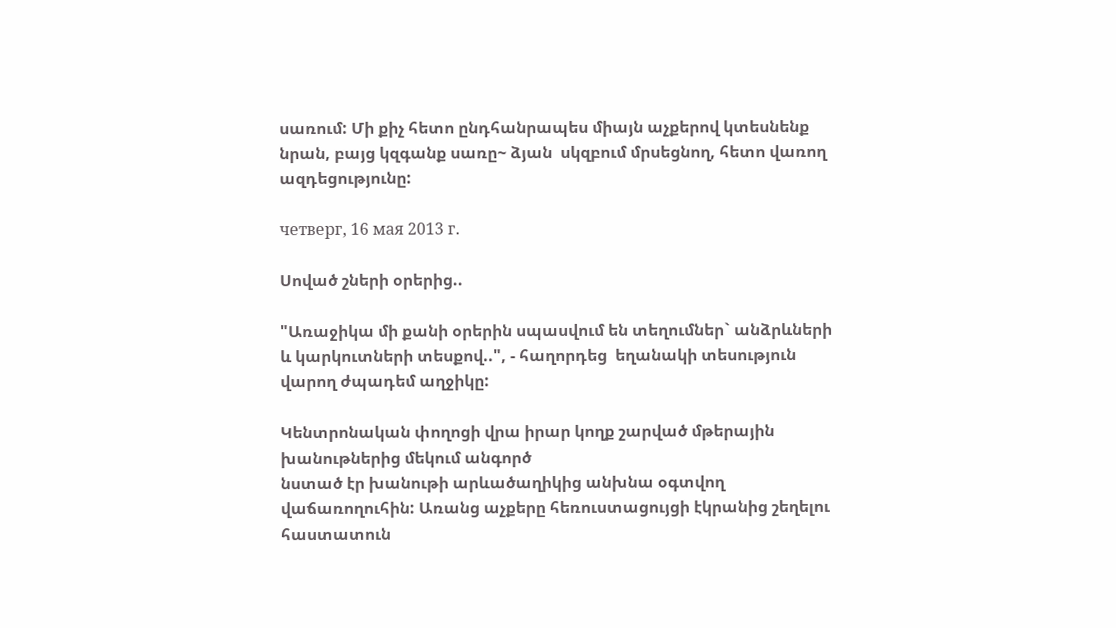սառում: Մի քիչ հետո ընդհանրապես միայն աչքերով կտեսնենք նրան, բայց կզգանք սառը~ ձյան  սկզբում մրսեցնող, հետո վառող  ազդեցությունը:

четверг, 16 мая 2013 г.

Սոված շների օրերից..

"Առաջիկա մի քանի օրերին սպասվում են տեղումներ` անձրևների և կարկուտների տեսքով..", - հաղորդեց  եղանակի տեսություն  վարող ժպադեմ աղջիկը:

Կենտրոնական փողոցի վրա իրար կողք շարված մթերային խանութներից մեկում անգործ
նստած էր խանութի արևածաղիկից անխնա օգտվող վաճառողուհին: Առանց աչքերը հեռուստացույցի էկրանից շեղելու  հաստատուն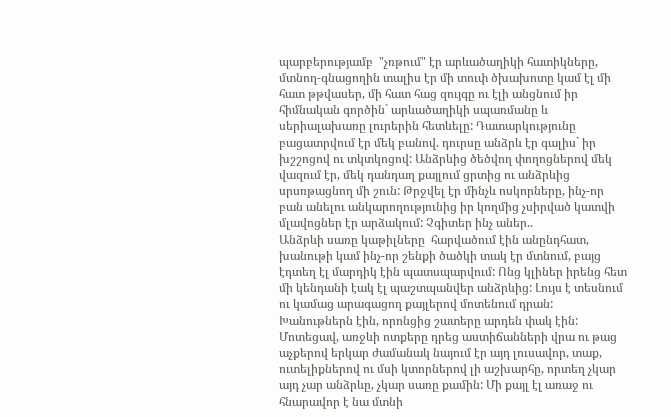պարբերությամբ  "չռթում" էր արևածաղիկի հատիկները, մտնող-գնացողին տալիս էր մի տուփ ծխախոտը կամ էլ մի հատ թթվասեր, մի հատ հաց զույգը ու էլի անցնում իր հիմնական գործին` արևածաղիկի սպառմանը և սերիալախառը լուրերին հետևելը: Դատարկությունը բացատրվում էր մեկ բանով. դուրսը անձրև էր գալիս` իր խշշոցով ու տկտկոցով: Անձրևից ծեծվող փողոցներով մեկ վազում էր, մեկ դանդաղ քայլում ցրտից ու անձրևից սրսռթացնող մի շուն: Թրջվել էր մինչև ոսկորները, ինչ-որ բան անելու անկարողությունից իր կողմից չսիրված կատվի մլավոցներ էր արձակում: Չգիտեր ինչ աներ..
Անձրևի սառը կաթիլները  հարվածում էին անընդհատ, խանութի կամ ինչ-որ շենքի ծածկի տակ էր մտնում, բայց էդտեղ էլ մարդիկ էին պատսպարվում: Ոնց կլիներ իրենց հետ մի կենդանի էակ էլ պաշտպանվեր անձրևից: Լույս է տեսնում ու կամաց արագացող քայլերով մոտենում դրան: Խանութներն էին, որոնցից շատերը արդեն փակ էին: Մոտեցավ, առջևի ոտքերը դրեց աստիճանների վրա ու թաց աչքերով երկար ժամանակ նայում էր այդ լուսավոր, տաք, ուտելիքներով ու մսի կտորներով լի աշխարհը, որտեղ չկար այդ չար անձրևը, չկար սառը քամին: Մի քայլ էլ առաջ ու հնարավոր է նա մտնի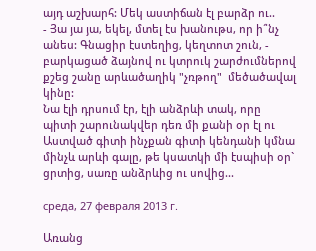այդ աշխարհ: Մեկ աստիճան էլ բարձր ու..
- Յա յա յա, եկել, մտել էս խանութս, որ ի՞նչ անես: Գնացիր էստեղից, կեղտոտ շուն, - բարկացած ձայնով ու կտրուկ շարժումներով քշեց շանը արևածաղիկ "չռթող"  մեծածավալ կինը:
Նա էլի դրսում էր, էլի անձրևի տակ, որը պիտի շարունակվեր դեռ մի քանի օր էլ ու Աստված գիտի ինչքան գիտի կենդանի կմնա մինչև արևի գալը, թե կսատկի մի էսպիսի օր` ցրտից, սառը անձրևից ու սովից...

среда, 27 февраля 2013 г.

Առանց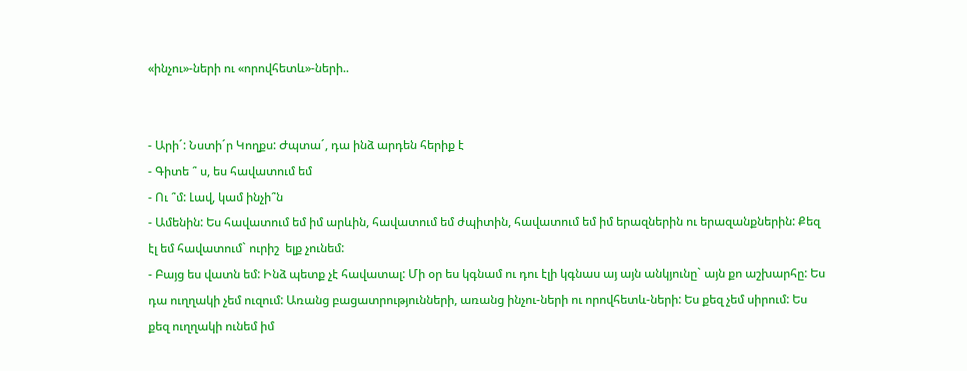«ինչու»-ների ու «որովհետև»-ների..


- Արի´: Նստի´ր Կողքս: Ժպտա´, դա ինձ արդեն հերիք է
- Գիտե ՞ ս, ես հավատում եմ
- Ու ՞մ: Լավ, կամ ինչի՞ն
- Ամենին: Ես հավատում եմ իմ արևին, հավատում եմ ժպիտին, հավատում եմ իմ երազներին ու երազանքներին: Քեզ էլ եմ հավատում` ուրիշ  ելք չունեմ:
- Բայց ես վատն եմ: Ինձ պետք չէ հավատալ: Մի օր ես կգնամ ու դու էլի կգնաս այ այն անկյունը` այն քո աշխարհը: Ես դա ուղղակի չեմ ուզում: Առանց բացատրությունների, առանց ինչու-ների ու որովհետև-ների: Ես քեզ չեմ սիրում: Ես քեզ ուղղակի ունեմ իմ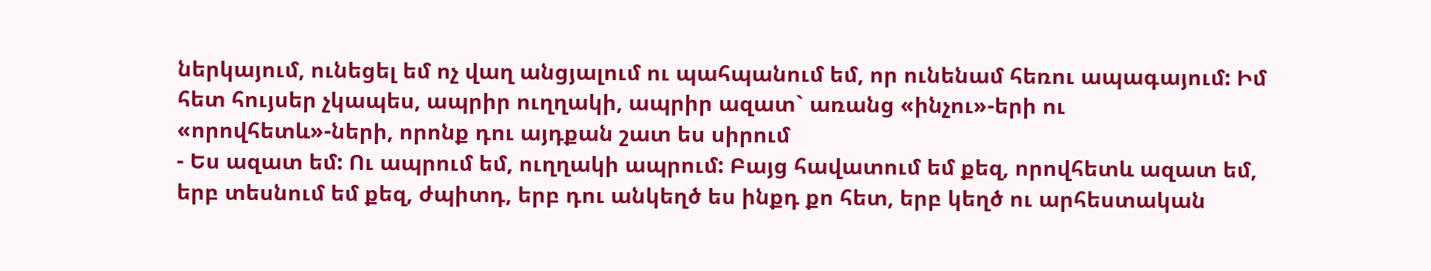ներկայում, ունեցել եմ ոչ վաղ անցյալում ու պահպանում եմ, որ ունենամ հեռու ապագայում: Իմ հետ հույսեր չկապես, ապրիր ուղղակի, ապրիր ազատ` առանց «ինչու»-երի ու «որովհետև»-ների, որոնք դու այդքան շատ ես սիրում
- Ես ազատ եմ: Ու ապրում եմ, ուղղակի ապրում: Բայց հավատում եմ քեզ, որովհետև ազատ եմ, երբ տեսնում եմ քեզ, ժպիտդ, երբ դու անկեղծ ես ինքդ քո հետ, երբ կեղծ ու արհեստական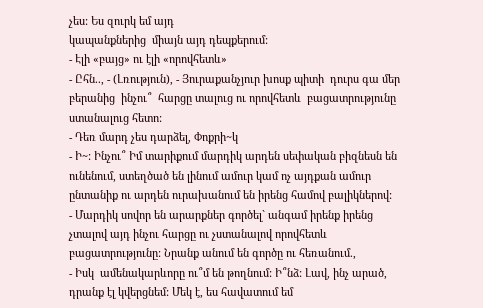չես: Ես զուրկ եմ այդ
կապանքներից  միայն այդ դեպքերում:
- Էլի «բայց» ու էլի «որովհետև»
- Ըհն.., - (Լռություն), - Յուրաքանչյուր խոսք պիտի  դուրս գա մեր բերանից  ինչու՞  հարցը տալուց ու որովհետև  բացատրությունը ստանալուց հետո:
- Դեռ մարդ չես դարձել, Փոքրի~կ
- Ի~: Ինչու՞ Իմ տարիքում մարդիկ արդեն սեփական բիզնեսն են ունենում, ստեղծած են լինում ամուր կամ ոչ այդքան ամուր ընտանիք ու արդեն ուրախանում են իրենց համով բալիկներով:
- Մարդիկ սովոր են արարքներ գործել` անգամ իրենք իրենց չտալով այդ ինչու հարցը ու չստանալով որովհետև բացատրությունը: Նրանք անում են գործը ու հեռանում.,
- Իսկ  ամենակարևորը ու՞մ են թողնում: Ի՞նձ: Լավ, ինչ արած, դրանք էլ կվերցնեմ: Մեկ է, ես հավատում եմ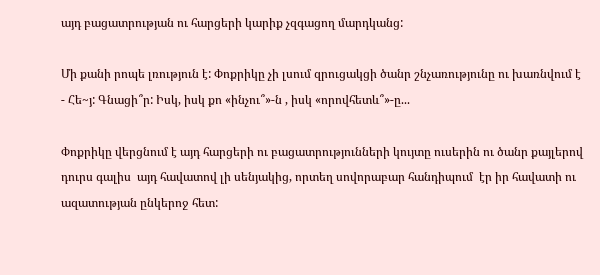այդ բացատրության ու հարցերի կարիք չզգացող մարդկանց:

Մի քանի րոպե լռություն է: Փոքրիկը չի լսում զրուցակցի ծանր շնչառությունը ու խառնվում է
- Հե~յ: Գնացի՞ր: Իսկ, իսկ քո «ինչու՞»-ն , իսկ «որովհետև՞»-ը...

Փոքրիկը վերցնում է այդ հարցերի ու բացատրությունների կույտը ուսերին ու ծանր քայլերով դուրս գալիս  այդ հավատով լի սենյակից, որտեղ սովորաբար հանդիպում  էր իր հավատի ու ազատության ընկերոջ հետ: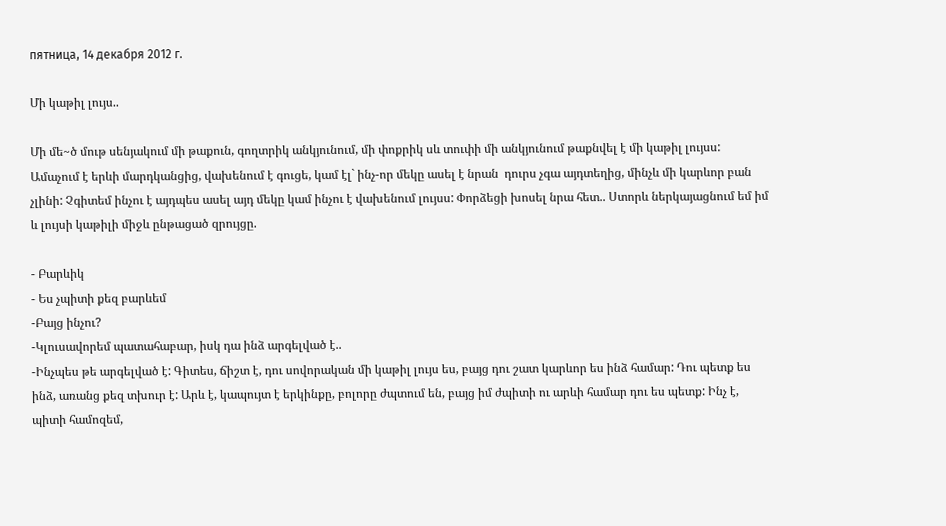пятница, 14 декабря 2012 г.

Մի կաթիլ լույս..

Մի մե~ծ մութ սենյակում մի թաքուն, գողտրիկ անկյունում, մի փոքրիկ սև տուփի մի անկյունում թաքնվել է մի կաթիլ լույսս: Ամաչում է երևի մարդկանցից, վախենում է գուցե, կամ էլ` ինչ-որ մեկը ասել է նրան  դուրս չգա այդտեղից, մինչև մի կարևոր բան չլինի: Չգիտեմ ինչու է այդպես ասել այդ մեկը կամ ինչու է վախենում լույսս: Փորձեցի խոսել նրա հետ.. Ստորև ներկայացնում եմ իմ և լույսի կաթիլի միջև ընթացած զրույցը.

- Բարևիկ
- Ես չպիտի քեզ բարևեմ
-Բայց ինչու?
-Կլուսավորեմ պատահաբար, իսկ դա ինձ արգելված է..
-Ինչպես թե արգելված է: Գիտես, ճիշտ է, դու սովորական մի կաթիլ լույս ես, բայց դու շատ կարևոր ես ինձ համար: Դու պետք ես ինձ, առանց քեզ տխուր է: Արև է, կապույտ է երկինքը, բոլորը ժպտում են, բայց իմ ժպիտի ու արևի համար դու ես պետք: Ինչ է, պիտի համոզեմ,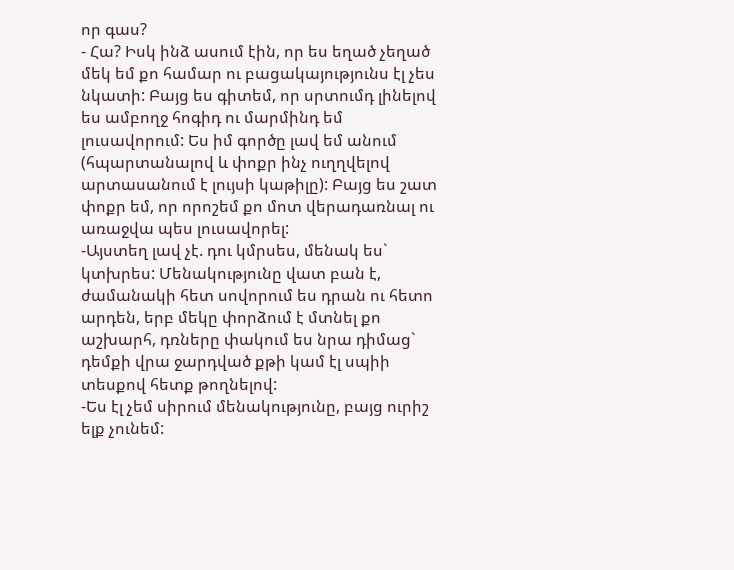որ գաս?
- Հա? Իսկ ինձ ասում էին, որ ես եղած չեղած մեկ եմ քո համար ու բացակայությունս էլ չես նկատի: Բայց ես գիտեմ, որ սրտումդ լինելով ես ամբողջ հոգիդ ու մարմինդ եմ լուսավորում: Ես իմ գործը լավ եմ անում (հպարտանալով և փոքր ինչ ուղղվելով արտասանում է լույսի կաթիլը): Բայց ես շատ փոքր եմ, որ որոշեմ քո մոտ վերադառնալ ու առաջվա պես լուսավորել:
-Այստեղ լավ չէ. դու կմրսես, մենակ ես` կտխրես: Մենակությունը վատ բան է, ժամանակի հետ սովորում ես դրան ու հետո արդեն, երբ մեկը փորձում է մտնել քո աշխարհ, դռները փակում ես նրա դիմաց` դեմքի վրա ջարդված քթի կամ էլ սպիի տեսքով հետք թողնելով:
-Ես էլ չեմ սիրում մենակությունը, բայց ուրիշ ելք չունեմ: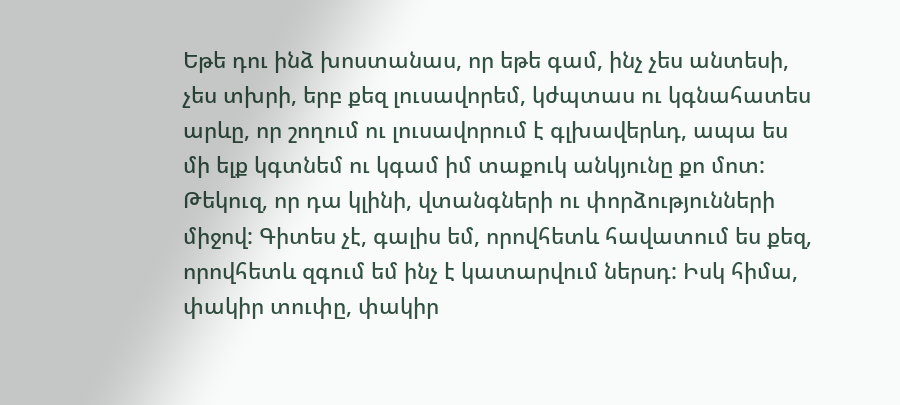Եթե դու ինձ խոստանաս, որ եթե գամ, ինչ չես անտեսի, չես տխրի, երբ քեզ լուսավորեմ, կժպտաս ու կգնահատես արևը, որ շողում ու լուսավորում է գլխավերևդ, ապա ես մի ելք կգտնեմ ու կգամ իմ տաքուկ անկյունը քո մոտ: Թեկուզ, որ դա կլինի, վտանգների ու փորձությունների միջով: Գիտես չէ, գալիս եմ, որովհետև հավատում ես քեզ, որովհետև զգում եմ ինչ է կատարվում ներսդ: Իսկ հիմա, փակիր տուփը, փակիր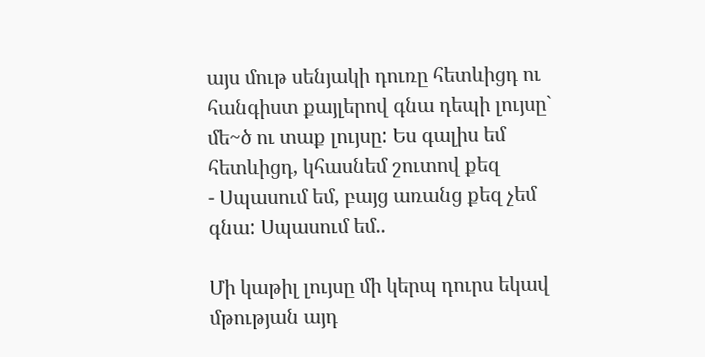այս մութ սենյակի դուռը հետևիցդ ու հանգիստ քայլերով գնա դեպի լույսը` մե~ծ ու տաք լույսը: Ես գալիս եմ հետևիցդ, կհասնեմ շուտով քեզ
- Սպասում եմ, բայց առանց քեզ չեմ գնա: Սպասում եմ..

Մի կաթիլ լույսը մի կերպ դուրս եկավ մթության այդ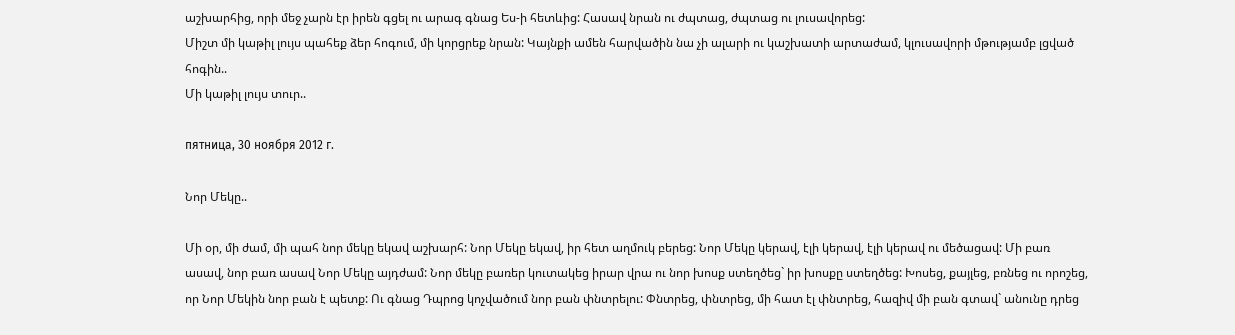աշխարհից, որի մեջ չարն էր իրեն գցել ու արագ գնաց Ես-ի հետևից: Հասավ նրան ու ժպտաց, ժպտաց ու լուսավորեց:
Միշտ մի կաթիլ լույս պահեք ձեր հոգում, մի կորցրեք նրան: Կայնքի ամեն հարվածին նա չի ալարի ու կաշխատի արտաժամ, կլուսավորի մթությամբ լցված հոգին..
Մի կաթիլ լույս տուր..

пятница, 30 ноября 2012 г.

Նոր Մեկը..

Մի օր, մի ժամ, մի պահ նոր մեկը եկավ աշխարհ: Նոր Մեկը եկավ, իր հետ աղմուկ բերեց: Նոր Մեկը կերավ, էլի կերավ, էլի կերավ ու մեծացավ: Մի բառ ասավ, նոր բառ ասավ Նոր Մեկը այդժամ: Նոր մեկը բառեր կուտակեց իրար վրա ու նոր խոսք ստեղծեց` իր խոսքը ստեղծեց: Խոսեց, քայլեց, բռնեց ու որոշեց, որ Նոր Մեկին նոր բան է պետք: Ու գնաց Դպրոց կոչվածում նոր բան փնտրելու: Փնտրեց, փնտրեց, մի հատ էլ փնտրեց, հազիվ մի բան գտավ` անունը դրեց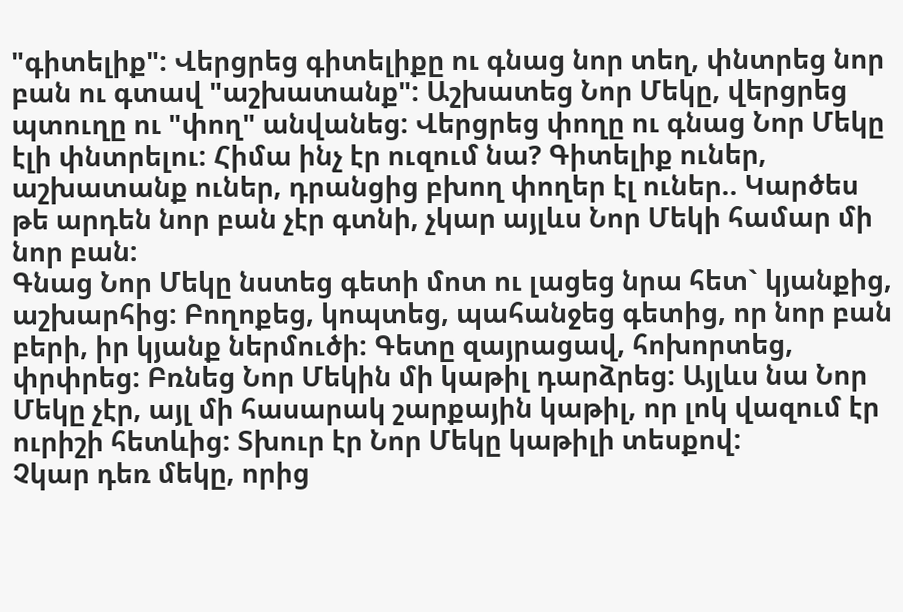"գիտելիք": Վերցրեց գիտելիքը ու գնաց նոր տեղ, փնտրեց նոր բան ու գտավ "աշխատանք": Աշխատեց Նոր Մեկը, վերցրեց պտուղը ու "փող" անվանեց: Վերցրեց փողը ու գնաց Նոր Մեկը էլի փնտրելու: Հիմա ինչ էր ուզում նա? Գիտելիք ուներ, աշխատանք ուներ, դրանցից բխող փողեր էլ ուներ.. Կարծես թե արդեն նոր բան չէր գտնի, չկար այլևս Նոր Մեկի համար մի նոր բան:
Գնաց Նոր Մեկը նստեց գետի մոտ ու լացեց նրա հետ` կյանքից, աշխարհից: Բողոքեց, կոպտեց, պահանջեց գետից, որ նոր բան բերի, իր կյանք ներմուծի: Գետը զայրացավ, հոխորտեց, փրփրեց: Բռնեց Նոր Մեկին մի կաթիլ դարձրեց: Այլևս նա Նոր Մեկը չէր, այլ մի հասարակ շարքային կաթիլ, որ լոկ վազում էր ուրիշի հետևից: Տխուր էր Նոր Մեկը կաթիլի տեսքով:
Չկար դեռ մեկը, որից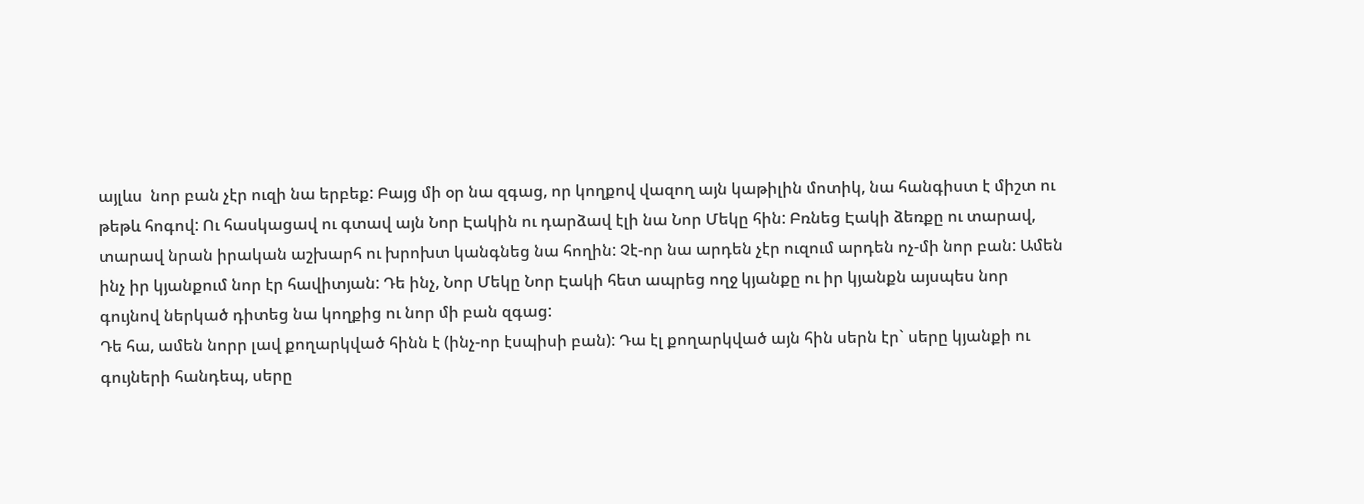այլևս  նոր բան չէր ուզի նա երբեք: Բայց մի օր նա զգաց, որ կողքով վազող այն կաթիլին մոտիկ, նա հանգիստ է միշտ ու թեթև հոգով: Ու հասկացավ ու գտավ այն Նոր Էակին ու դարձավ էլի նա Նոր Մեկը հին: Բռնեց Էակի ձեռքը ու տարավ, տարավ նրան իրական աշխարհ ու խրոխտ կանգնեց նա հողին: Չէ-որ նա արդեն չէր ուզում արդեն ոչ-մի նոր բան: Ամեն ինչ իր կյանքում նոր էր հավիտյան: Դե ինչ, Նոր Մեկը Նոր Էակի հետ ապրեց ողջ կյանքը ու իր կյանքն այսպես նոր գույնով ներկած դիտեց նա կողքից ու նոր մի բան զգաց:
Դե հա, ամեն նորր լավ քողարկված հինն է (ինչ-որ էսպիսի բան): Դա էլ քողարկված այն հին սերն էր` սերը կյանքի ու գույների հանդեպ, սերը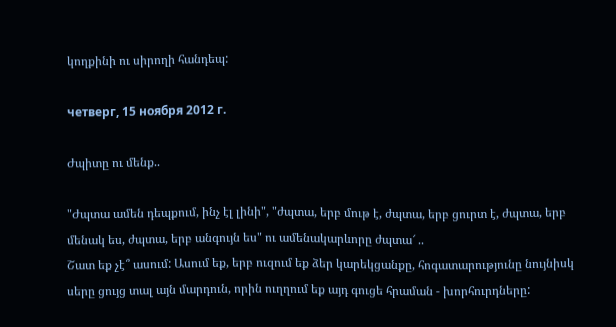կողքինի ու սիրողի հանդեպ:

четверг, 15 ноября 2012 г.

Ժպիտը ու մենք..

"Ժպտա ամեն դեպքում, ինչ էլ լինի", "ժպտա, երբ մութ է, ժպտա, երբ ցուրտ է, ժպտա, երբ մենակ ես, ժպտա, երբ անգույն ես" ու ամենակարևորը ժպտա՜ ..
Շատ եք չէ՞ ասում: Ասում եք, երբ ուզում եք ձեր կարեկցանքը, հոգատարությունը նույնիսկ սերը ցույց տալ այն մարդուն, որին ուղղում եք այդ գուցե հրաման - խորհուրդները: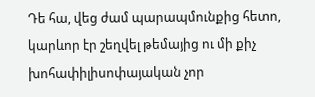Դե հա, վեց ժամ պարապմունքից հետո, կարևոր էր շեղվել թեմայից ու մի քիչ խոհափիլիսոփայական չոր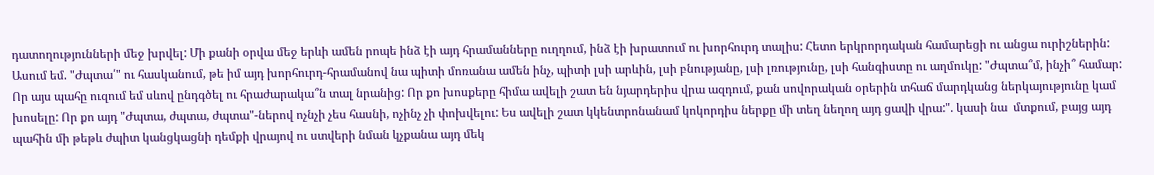դատողությունների մեջ խրվել: Մի քանի օրվա մեջ երևի ամեն րոպե ինձ էի այդ հրամանները ուղղում, ինձ էի խրատում ու խորհուրդ տալիս: Հետո երկրորդական համարեցի ու անցա ուրիշներին: Ասում եմ. "Ժպտա՛" ու հասկանում, թե իմ այդ խորհուրդ-հրամանով նա պիտի մոռանա ամեն ինչ, պիտի լսի արևին, լսի բնությանը, լսի լռությունը, լսի հանգիստը ու աղմուկը: "Ժպտա՞մ, ինչի՞ համար: Որ այս պահը ուզում եմ սևով ընդգծել ու հրաժարակա՞ն տալ նրանից: Որ քո խոսքերը հիմա ավելի շատ են նյարդերիս վրա ազդում, քան սովորական օրերին տհաճ մարդկանց ներկայությունը կամ խոսելը: Որ քո այդ "Ժպտա, ժպտա, ժպտա"-ներով ոչնչի չես հասնի, ոչինչ չի փոխվելու: Ես ավելի շատ կկենտրոնանամ կոկորդիս ներքը մի տեղ նեղող այդ ցավի վրա:". կասի նա  մտքում, բայց այդ պահին մի թեթև ժպիտ կանցկացնի դեմքի վրայով ու ստվերի նման կչքանա այդ մեկ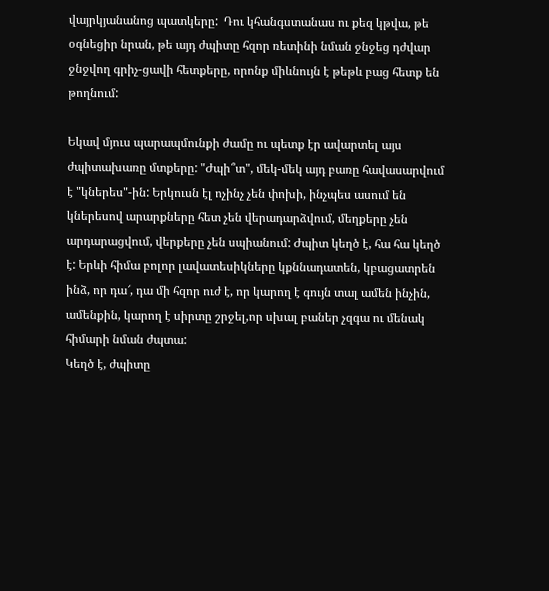վայրկյանանոց պատկերը:  Դու կհանգստանաս ու քեզ կթվա, թե օգնեցիր նրան, թե այդ ժպիտը հզոր ռետինի նման ջնջեց դժվար ջնջվող գրիչ-ցավի հետքերը, որոնք միևնույն է թեթև բաց հետք են թողնում:

Եկավ մյուս պարապմունքի ժամը ու պետք էր ավարտել այս ժպիտախառը մտքերը: "Ժպի՞տ", մեկ-մեկ այդ բառը հավասարվում է "կներես"-ին: Երկուսն էլ ոչինչ չեն փոխի, ինչպես ասում են կներեսով արարքները հետ չեն վերադարձվում, մեղքերը չեն արդարացվում, վերքերը չեն սպիանում: Ժպիտ կեղծ է, հա հա կեղծ է: Երևի հիմա բոլոր լավատեսիկները կքննադատեն, կբացատրեն ինձ, որ դա՜, դա մի հզոր ուժ է, որ կարող է գույն տալ ամեն ինչին, ամենքին, կարող է սիրտը շրջել,որ սխալ բաներ չզգա ու մենակ հիմարի նման ժպտա:
Կեղծ է, ժպիտը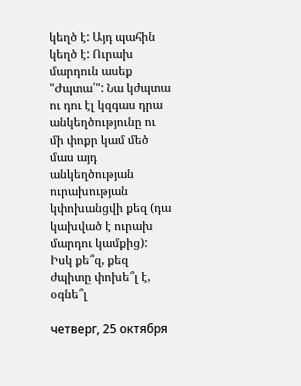կեղծ է: Այդ պահին կեղծ է: Ուրախ մարդուն ասեք "Ժպտա՛": Նա կժպտա ու դու էլ կզգաս դրա անկեղծությունը ու մի փոքր կամ մեծ մաս այդ անկեղծության ուրախության կփոխանցվի քեզ (դա կախված է ուրախ մարդու կամքից):
Իսկ քե՞զ, քեզ ժպիտը փոխե՞լ է, օգնե՞լ

четверг, 25 октября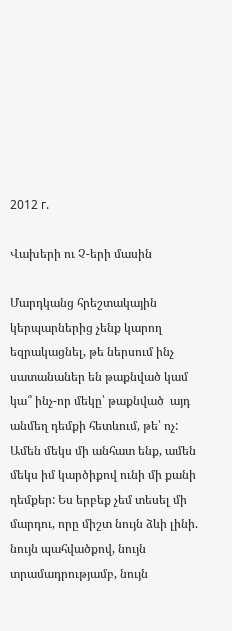2012 г.

Վախերի ու Չ-երի մասին

Մարդկանց հրեշտակային կերպարներից չենք կարող եզրակացնել, թե ներսում ինչ սատանաներ են թաքնված կամ կա՞ ինչ-որ մեկը՝ թաքնված  այդ անմեղ դեմքի հետևում, թե՝ ոչ: Ամեն մեկս մի անհատ ենք, ամեն մեկս իմ կարծիքով ունի մի քանի դեմքեր: Ես երբեք չեմ տեսել մի մարդու, որը միշտ նույն ձևի լինի. նույն պահվածքով, նույն տրամադրությամբ, նույն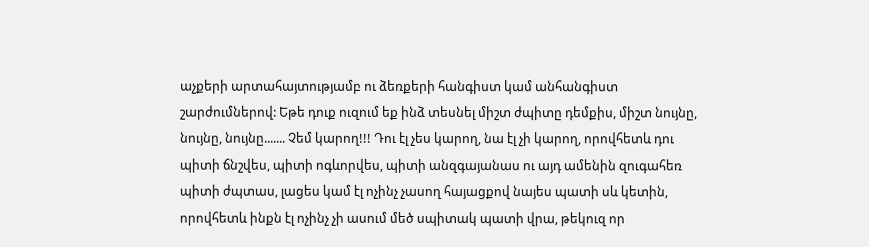աչքերի արտահայտությամբ ու ձեռքերի հանգիստ կամ անհանգիստ շարժումներով: Եթե դուք ուզում եք ինձ տեսնել միշտ ժպիտը դեմքիս, միշտ նույնը, նույնը, նույնը....... Չեմ կարող!!! Դու էլ չես կարող, նա էլ չի կարող, որովհետև դու պիտի ճնշվես, պիտի ոգևորվես, պիտի անզգայանաս ու այդ ամենին զուգահեռ պիտի ժպտաս, լացես կամ էլ ոչինչ չասող հայացքով նայես պատի սև կետին, որովհետև ինքն էլ ոչինչ չի ասում մեծ սպիտակ պատի վրա, թեկուզ որ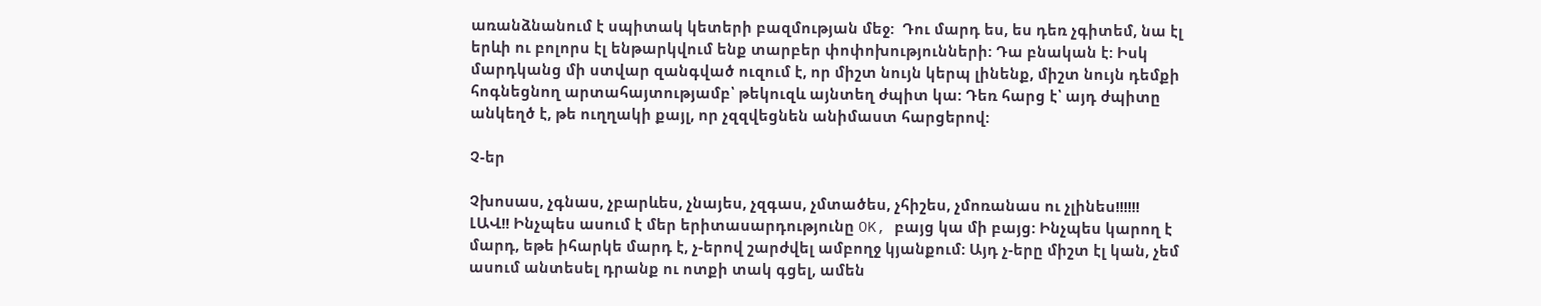առանձնանում է սպիտակ կետերի բազմության մեջ:  Դու մարդ ես, ես դեռ չգիտեմ, նա էլ երևի ու բոլորս էլ ենթարկվում ենք տարբեր փոփոխությունների: Դա բնական է: Իսկ մարդկանց մի ստվար զանգված ուզում է, որ միշտ նույն կերպ լինենք, միշտ նույն դեմքի  հոգնեցնող արտահայտությամբ՝ թեկուզև այնտեղ ժպիտ կա: Դեռ հարց է՝ այդ ժպիտը անկեղծ է, թե ուղղակի քայլ, որ չզզվեցնեն անիմաստ հարցերով:

Չ-եր

Չխոսաս, չգնաս, չբարևես, չնայես, չզգաս, չմտածես, չհիշես, չմոռանաս ու չլինես!!!!!!
ԼԱՎ!! Ինչպես ասում է մեր երիտասարդությունը OK, բայց կա մի բայց: Ինչպես կարող է մարդ, եթե իհարկե մարդ է, չ-երով շարժվել ամբողջ կյանքում: Այդ չ-երը միշտ էլ կան, չեմ ասում անտեսել դրանք ու ոտքի տակ գցել, ամեն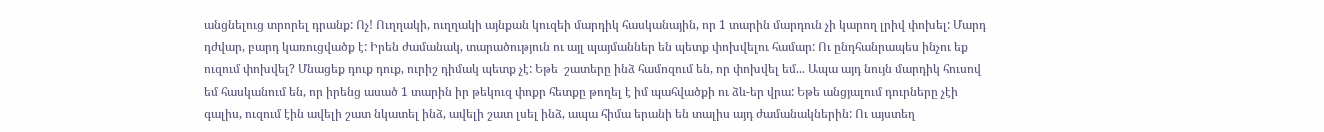անցնելուց տրորել դրանք: Ոչ! Ուղղակի, ուղղակի այնքան կուզեի մարդիկ հասկանային, որ 1 տարին մարդուն չի կարող լրիվ փոխել: Մարդ դժվար, բարդ կառուցվածք է: Իրեն ժամանակ, տարածություն ու այլ պայմաններ են պետք փոխվելու համար: Ու ընդհանրապես ինչու եք ուզում փոխվել? Մնացեք դուք դուք, ուրիշ դիմակ պետք չէ: Եթե  շատերը ինձ համոզում են, որ փոխվել եմ... Ապա այդ նույն մարդիկ հուսով եմ հասկանում են, որ իրենց ասած 1 տարին իր թեկուզ փոքր հետքը թողել է իմ պահվածքի ու ձև-եր վրա: Եթե անցյալում դուրները չէի գալիս, ուզում էին ավելի շատ նկատել ինձ, ավելի շատ լսել ինձ, ապա հիմա երանի են տալիս այդ ժամանակներին: Ու այստեղ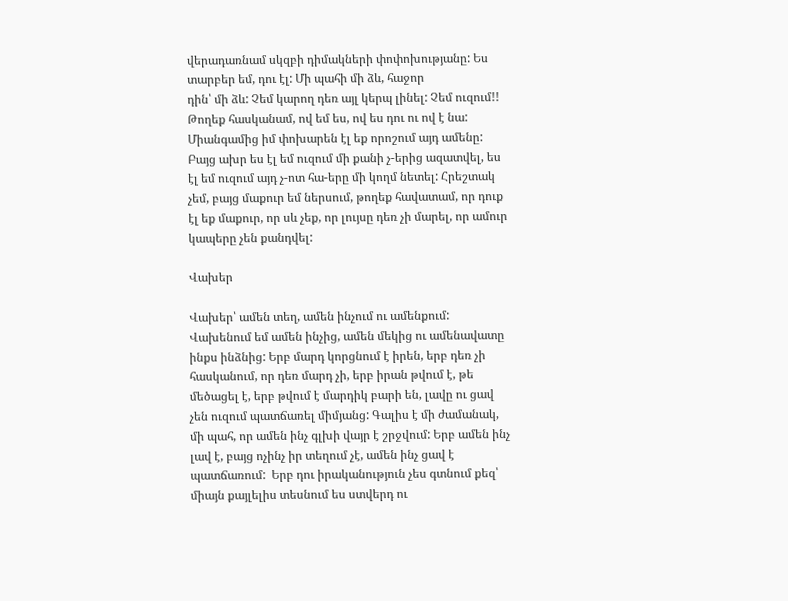վերադառնամ սկզբի դիմակների փոփոխությանը: Ես տարբեր եմ, դու էլ: Մի պահի մի ձև, հաջոր
դին՝ մի ձև: Չեմ կարող դեռ այլ կերպ լինել: Չեմ ուզում!! Թողեք հասկանամ, ով եմ ես, ով ես դու ու ով է նա: Միանգամից իմ փոխարեն էլ եք որոշում այդ ամենը: Բայց ախր ես էլ եմ ուզում մի քանի չ-երից ազատվել, ես էլ եմ ուզում այդ չ-ոտ հա-երը մի կողմ նետել: Հրեշտակ չեմ, բայց մաքուր եմ ներսում, թողեք հավատամ, որ դուք էլ եք մաքուր, որ սև չեք, որ լույսը դեռ չի մարել, որ ամուր կապերը չեն քանդվել:

Վախեր

Վախեր՝ ամեն տեղ, ամեն ինչում ու ամենքում: Վախենում եմ ամեն ինչից, ամեն մեկից ու ամենավատը ինքս ինձնից: Երբ մարդ կորցնում է իրեն, երբ դեռ չի հասկանում, որ դեռ մարդ չի, երբ իրան թվում է, թե մեծացել է, երբ թվում է մարդիկ բարի են, լավը ու ցավ չեն ուզում պատճառել միմյանց: Գալիս է մի ժամանակ, մի պահ, որ ամեն ինչ գլխի վայր է շրջվում: Երբ ամեն ինչ լավ է, բայց ոչինչ իր տեղում չէ, ամեն ինչ ցավ է պատճառում:  Երբ դու իրականություն չես գտնում քեզ՝ միայն քայլելիս տեսնում ես ստվերդ ու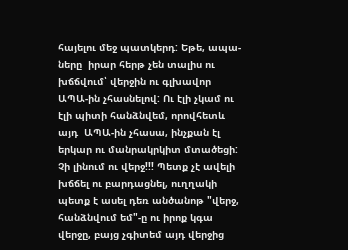հայելու մեջ պատկերդ: Եթե, ապա-ները  իրար հերթ չեն տալիս ու խճճվում՝ վերջին ու գլխավոր ԱՊԱ-ին չհասնելով: Ու էլի չկամ ու էլի պիտի հանձնվեմ, որովհետև այդ  ԱՊԱ-ին չհասա, ինչքան էլ երկար ու մանրակրկիտ մտածեցի: Չի լինում ու վերջ!!! Պետք չէ ավելի խճճել ու բարդացնել, ուղղակի պետք է ասել դեռ անծանոթ "վերջ, հանձնվում եմ"-ը ու իրոք կգա վերջը, բայց չգիտեմ այդ վերջից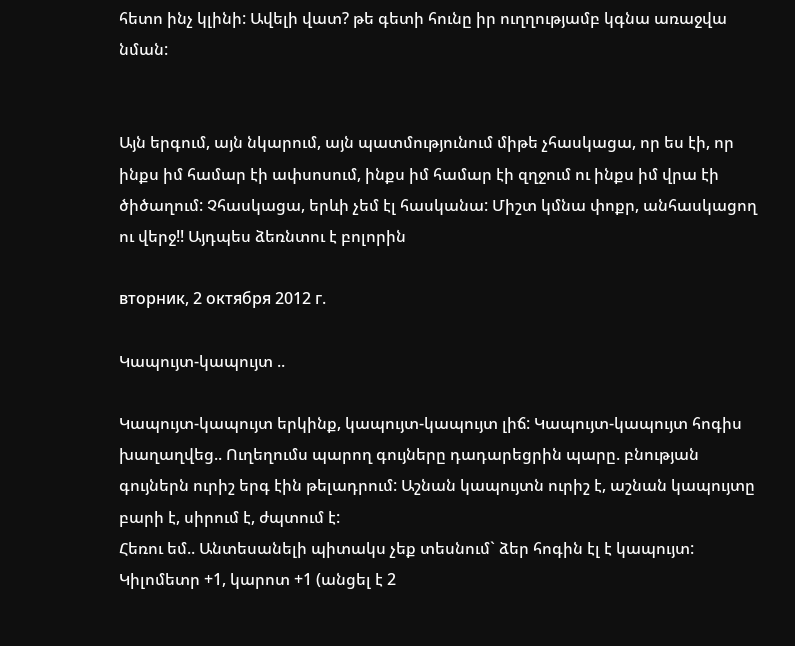հետո ինչ կլինի: Ավելի վատ? թե գետի հունը իր ուղղությամբ կգնա առաջվա  նման:


Այն երգում, այն նկարում, այն պատմությունում միթե չհասկացա, որ ես էի, որ ինքս իմ համար էի ափսոսում, ինքս իմ համար էի զղջում ու ինքս իմ վրա էի ծիծաղում: Չհասկացա, երևի չեմ էլ հասկանա: Միշտ կմնա փոքր, անհասկացող ու վերջ!! Այդպես ձեռնտու է բոլորին

вторник, 2 октября 2012 г.

Կապույտ-կապույտ ..

Կապույտ-կապույտ երկինք, կապույտ-կապույտ լիճ: Կապույտ-կապույտ հոգիս խաղաղվեց.. Ուղեղումս պարող գույները դադարեցրին պարը. բնության գույներն ուրիշ երգ էին թելադրում: Աշնան կապույտն ուրիշ է, աշնան կապույտը բարի է, սիրում է, ժպտում է:
Հեռու եմ.. Անտեսանելի պիտակս չեք տեսնում` ձեր հոգին էլ է կապույտ: Կիլոմետր +1, կարոտ +1 (անցել է 2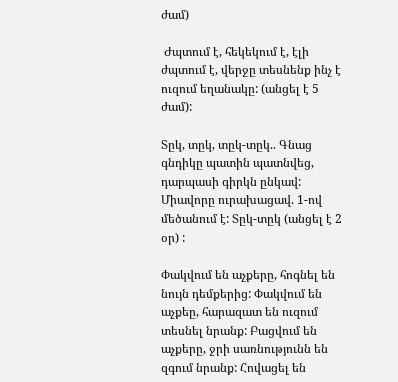ժամ)

 Ժպտում է, հեկեկում է, էլի ժպտում է, վերջը տեսնենք ինչ է ուզում եղանակը: (անցել է 5 ժամ):

Տըկ, տըկ, տըկ-տըկ.. Գնաց գնդիկը պատին պատնվեց, դարպասի գիրկն ընկավ: Միավորը ուրախացավ. 1-ով մեծանում է: Տըկ-տըկ (անցել է 2 օր) :

Փակվում են աչքերը, հոգնել են նույն դեմքերից: Փակվում են աչքեը, հարազատ են ուզում տեսնել նրանք: Բացվում են աչքերը, ջրի սառնությունն են զգում նրանք: Հովացել են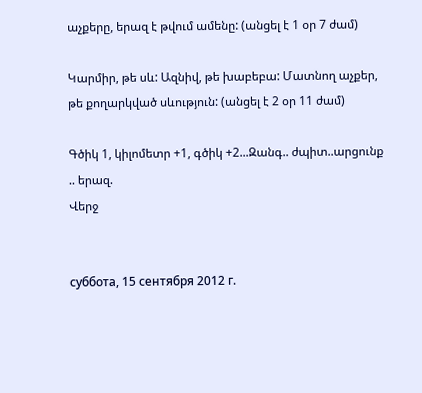աչքերը, երազ է թվում ամենը: (անցել է 1 օր 7 ժամ)

Կարմիր, թե սև: Ազնիվ, թե խաբեբա: Մատնող աչքեր, թե քողարկված սևություն: (անցել է 2 օր 11 ժամ)

Գծիկ 1, կիլոմետր +1, գծիկ +2...Զանգ.. ժպիտ..արցունք .. երազ.
Վերջ


суббота, 15 сентября 2012 г.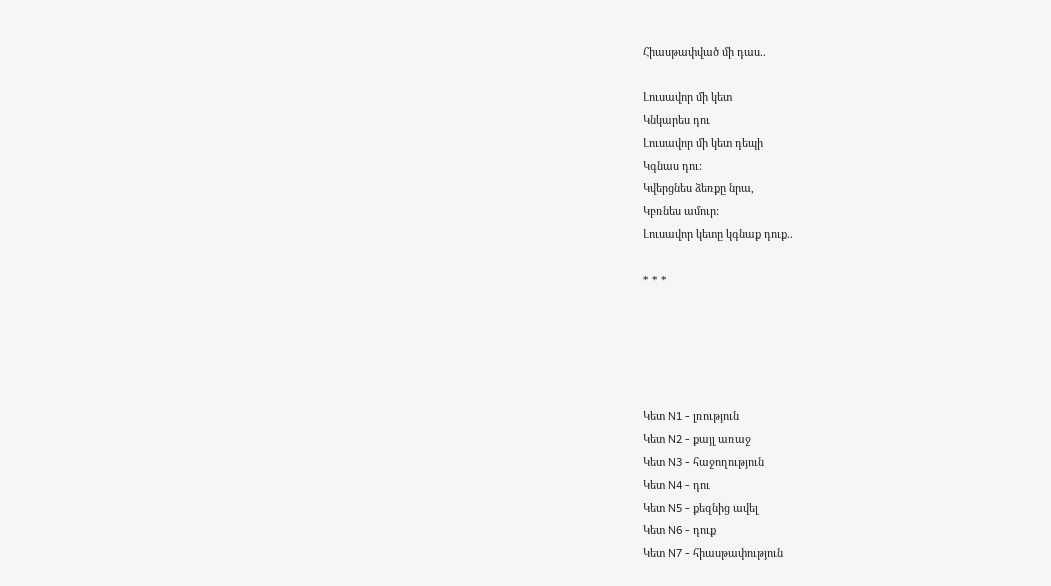Հիասթափված մի դաս..

Լուսավոր մի կետ
Կնկարես դու
Լուսավոր մի կետ դեպի
Կգնաս դու:
Կվերցնես ձեռքը նրա,
Կբռնես ամուր:
Լուսավոր կետը կգնաք դուք..

* * *





Կետ N1 - լռություն
Կետ N2 - քայլ առաջ
Կետ N3 - հաջողություն
Կետ N4 - դու
Կետ N5 - քեզնից ավել
Կետ N6 - դուք
Կետ N7 - հիասթափություն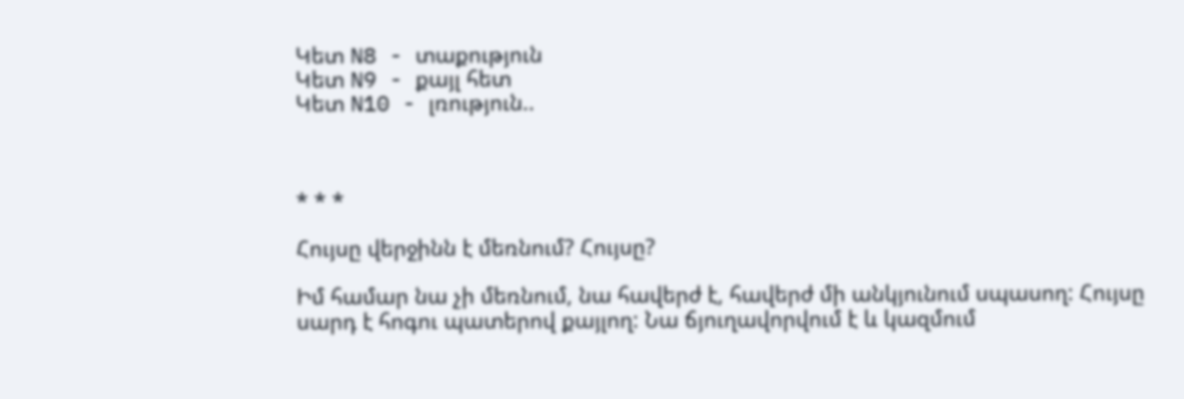Կետ N8 - տաքություն
Կետ N9 - քայլ հետ
Կետ N10 - լռություն..



* * *

Հույսը վերջինն է մեռնում? Հույսը?

Իմ համար նա չի մեռնում, նա հավերժ է, հավերժ մի անկյունում սպասող: Հույսը սարդ է հոգու պատերով քայլող: Նա ճյուղավորվում է և կազմում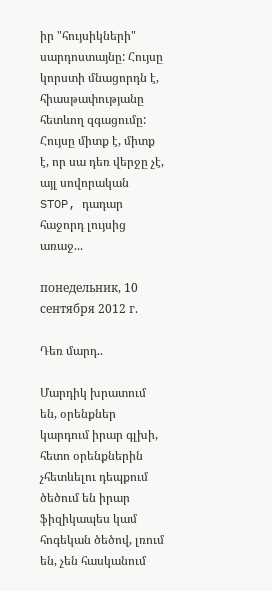իր "հույսիկների" սարդոստայնը: Հույսը կորստի մնացորդն է, հիասթափությանը հետևող զգացումը: Հույսը միտք է, միտք է, որ սա դեռ վերջը չէ, այլ սովորական STOP, դադար հաջորդ լույսից առաջ...

понедельник, 10 сентября 2012 г.

Դեռ մարդ..

Մարդիկ խրատում են, օրենքներ կարդում իրար գլխի, հետո օրենքներին չհետևելու դեպքում ծեծում են իրար ֆիզիկապես կամ հոգեկան ծեծով, լռում են, չեն հասկանում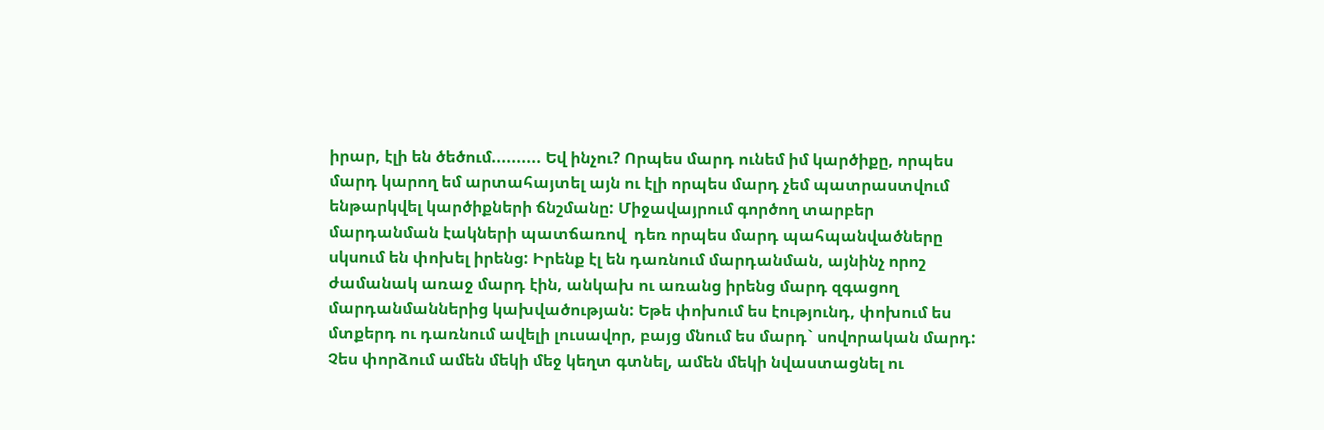իրար, էլի են ծեծում.......... Եվ ինչու? Որպես մարդ ունեմ իմ կարծիքը, որպես մարդ կարող եմ արտահայտել այն ու էլի որպես մարդ չեմ պատրաստվում ենթարկվել կարծիքների ճնշմանը: Միջավայրում գործող տարբեր մարդանման էակների պատճառով  դեռ որպես մարդ պահպանվածները սկսում են փոխել իրենց: Իրենք էլ են դառնում մարդանման, այնինչ որոշ ժամանակ առաջ մարդ էին, անկախ ու առանց իրենց մարդ զգացող մարդանմաններից կախվածության: Եթե փոխում ես էությունդ, փոխում ես մտքերդ ու դառնում ավելի լուսավոր, բայց մնում ես մարդ` սովորական մարդ: Չես փորձում ամեն մեկի մեջ կեղտ գտնել, ամեն մեկի նվաստացնել ու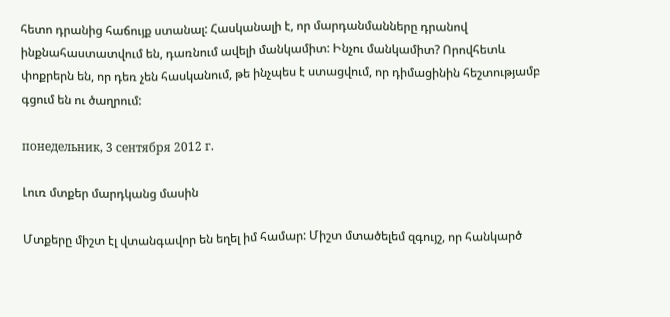հետո դրանից հաճույք ստանալ: Հասկանալի է, որ մարդանմանները դրանով ինքնահաստատվում են, դառնում ավելի մանկամիտ: Ինչու մանկամիտ? Որովհետև փոքրերն են, որ դեռ չեն հասկանում, թե ինչպես է ստացվում, որ դիմացինին հեշտությամբ գցում են ու ծաղրում:

понедельник, 3 сентября 2012 г.

Լուռ մտքեր մարդկանց մասին

Մտքերը միշտ էլ վտանգավոր են եղել իմ համար: Միշտ մտածելեմ զգույշ, որ հանկարծ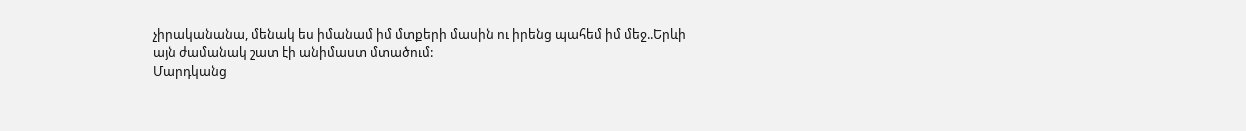չիրականանա, մենակ ես իմանամ իմ մտքերի մասին ու իրենց պահեմ իմ մեջ..Երևի այն ժամանակ շատ էի անիմաստ մտածում:
Մարդկանց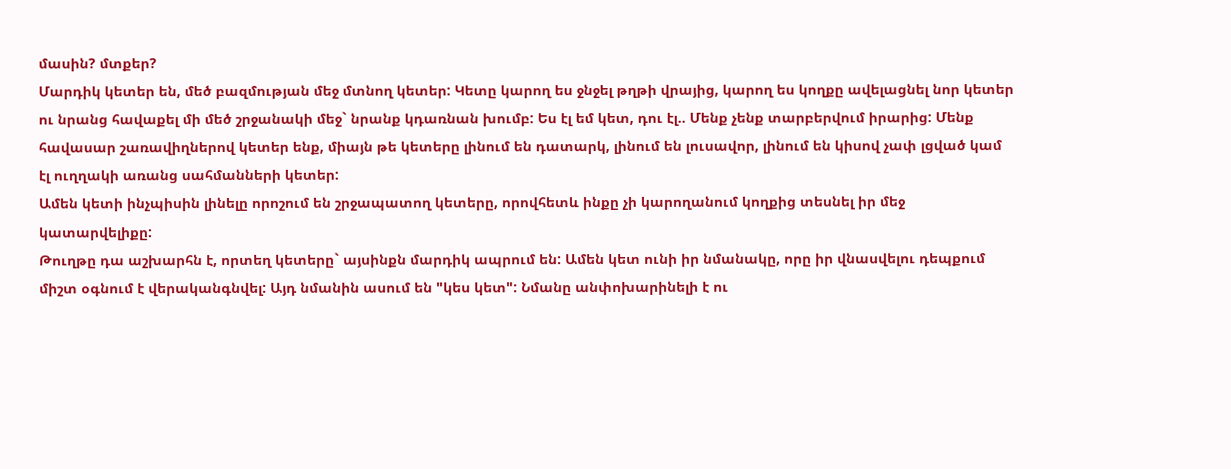մասին? մտքեր?
Մարդիկ կետեր են, մեծ բազմության մեջ մտնող կետեր: Կետը կարող ես ջնջել թղթի վրայից, կարող ես կողքը ավելացնել նոր կետեր ու նրանց հավաքել մի մեծ շրջանակի մեջ` նրանք կդառնան խումբ: Ես էլ եմ կետ, դու էլ.. Մենք չենք տարբերվում իրարից: Մենք հավասար շառավիղներով կետեր ենք, միայն թե կետերը լինում են դատարկ, լինում են լուսավոր, լինում են կիսով չափ լցված կամ էլ ուղղակի առանց սահմանների կետեր:
Ամեն կետի ինչպիսին լինելը որոշում են շրջապատող կետերը, որովհետև ինքը չի կարողանում կողքից տեսնել իր մեջ  կատարվելիքը:
Թուղթը դա աշխարհն է, որտեղ կետերը` այսինքն մարդիկ ապրում են: Ամեն կետ ունի իր նմանակը, որը իր վնասվելու դեպքում  միշտ օգնում է վերականգնվել: Այդ նմանին ասում են "կես կետ": Նմանը անփոխարինելի է ու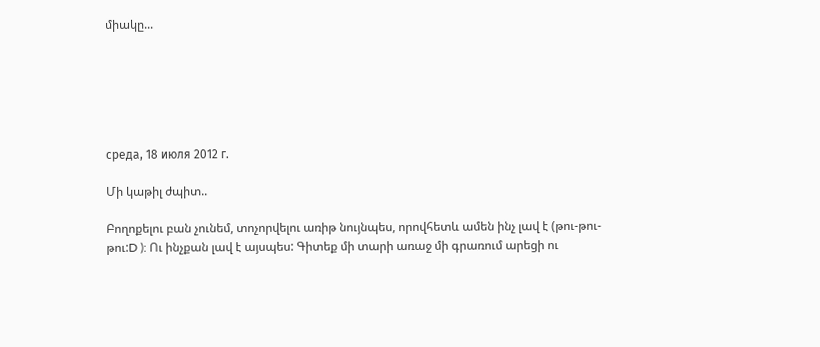միակը...






среда, 18 июля 2012 г.

Մի կաթիլ ժպիտ..

Բողոքելու բան չունեմ, տոչորվելու առիթ նույնպես, որովհետև ամեն ինչ լավ է (թու-թու-թու:D ): Ու ինչքան լավ է այսպես: Գիտեք մի տարի առաջ մի գրառում արեցի ու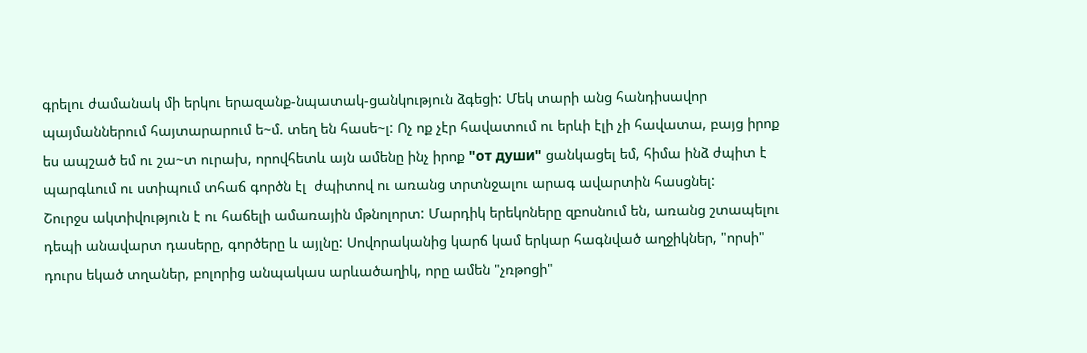գրելու ժամանակ մի երկու երազանք-նպատակ-ցանկություն ձգեցի: Մեկ տարի անց հանդիսավոր պայմաններում հայտարարում ե~մ. տեղ են հասե~լ: Ոչ ոք չէր հավատում ու երևի էլի չի հավատա, բայց իրոք ես ապշած եմ ու շա~տ ուրախ, որովհետև այն ամենը ինչ իրոք "от души" ցանկացել եմ, հիմա ինձ ժպիտ է պարգևում ու ստիպում տհաճ գործն էլ  ժպիտով ու առանց տրտնջալու արագ ավարտին հասցնել:
Շուրջս ակտիվություն է ու հաճելի ամառային մթնոլորտ: Մարդիկ երեկոները զբոսնում են, առանց շտապելու դեպի անավարտ դասերը, գործերը և այլնը: Սովորականից կարճ կամ երկար հագնված աղջիկներ, "որսի" դուրս եկած տղաներ, բոլորից անպակաս արևածաղիկ, որը ամեն "չռթոցի"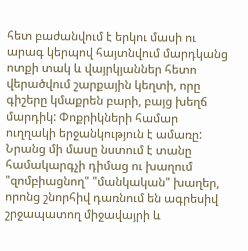հետ բաժանվում է երկու մասի ու արագ կերպով հայտնվում մարդկանց ոտքի տակ և վայրկյաններ հետո վերածվում շարքային կեղտի, որը գիշերը կմաքրեն բարի, բայց խեղճ մարդիկ: Փոքրիկների համար ուղղակի երջանկություն է ամառը: Նրանց մի մասը նստում է տանը համակարգչի դիմաց ու խաղում "զոմբիացնող" "մանկական" խաղեր, որոնց շնորհիվ դառնում են ագրեսիվ շրջապատող միջավայրի և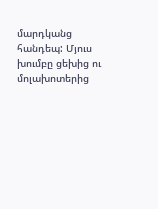մարդկանց հանդեպ: Մյուս խումբը ցեխից ու մոլախոտերից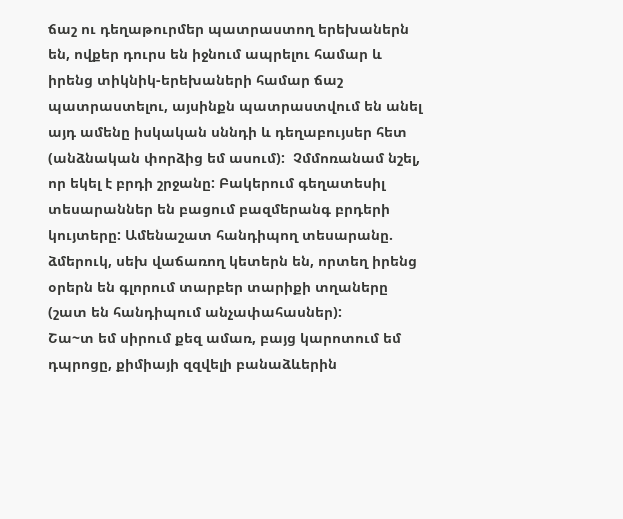ճաշ ու դեղաթուրմեր պատրաստող երեխաներն են, ովքեր դուրս են իջնում ապրելու համար և իրենց տիկնիկ-երեխաների համար ճաշ պատրաստելու, այսինքն պատրաստվում են անել այդ ամենը իսկական սննդի և դեղաբույսեր հետ (անձնական փորձից եմ ասում):  Չմմոռանամ նշել, որ եկել է բրդի շրջանը: Բակերում գեղատեսիլ տեսարաններ են բացում բազմերանգ բրդերի կույտերը: Ամենաշատ հանդիպող տեսարանը. ձմերուկ, սեխ վաճառող կետերն են, որտեղ իրենց օրերն են գլորում տարբեր տարիքի տղաները (շատ են հանդիպում անչափահասներ):
Շա~տ եմ սիրում քեզ ամառ, բայց կարոտում եմ դպրոցը, քիմիայի զզվելի բանաձևերին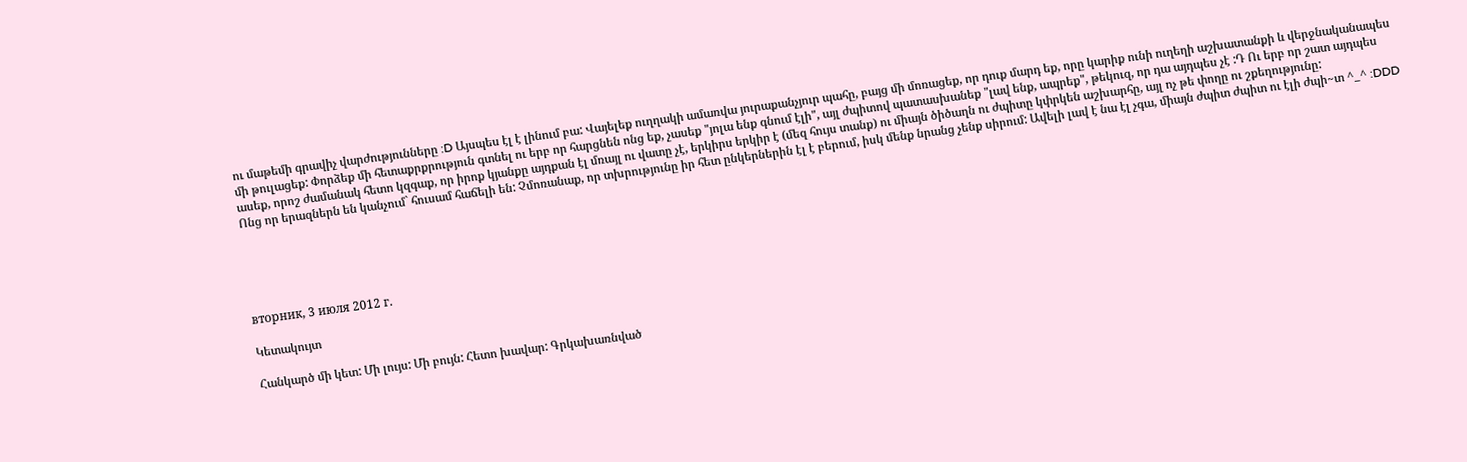ու մաթեմի գրավիչ վարժությունները :D Այսպես էլ է լինում բա: Վայելեք ուղղակի ամառվա յուրաքանչյուր պահը, բայց մի մոռացեք, որ դուք մարդ եք, որը կարիք ունի ուղեղի աշխատանքի և վերջնականապես մի թուլացեք: Փորձեք մի հետաքրքրություն գտնել ու երբ որ հարցնեն ոնց եք, չասեք "յոլա ենք գնում էլի", այլ ժպիտով պատասխանեք "լավ ենք, ապրեք", թեկուզ, որ դա այդպես չէ :Դ Ու երբ որ շատ այդպես ասեք, որոշ ժամանակ հետո կզգաք, որ իրոք կյանքը այդքան էլ մռայլ ու վատը չէ, երկիրս երկիր է (մեզ հույս տանք) ու միայն ծիծաղն ու ժպիտը կփրկեն աշխարհը, այլ ոչ թե փողը ու շքեղությունը:
Ոնց որ երազներն են կանչում` հուսամ հաճելի են: Չմոռանաք, որ տխրությունը իր հետ ընկերներին էլ է բերում, իսկ մենք նրանց չենք սիրում: Ավելի լավ է նա էլ չգա, միայն ժպիտ ժպիտ ու էլի ժպի~տ ^_^ :DDD





вторник, 3 июля 2012 г.

Կետակույտ

Հանկարծ մի կետ: Մի լույս: Մի բույն: Հետո խավար: Գրկախառնված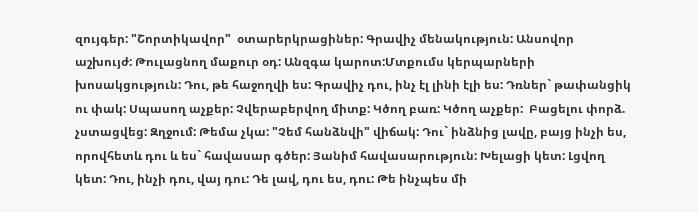զույգեր: "Շորտիկավոր"  օտարերկրացիներ: Գրավիչ մենակություն: Անսովոր աշխույժ: Թուլացնող մաքուր օդ: Անզգա կարոտ:Մտքումս կերպարների խոսակցություն: Դու, թե հաջողվի ես: Գրավիչ դու, ինչ էլ լինի էլի ես: Դռներ` թափանցիկ ու փակ: Սպասող աչքեր: Չվերաբերվող միտք: Կծող բառ: Կծող աչքեր:  Բացելու փորձ. չստացվեց: Զղջում: Թեմա չկա: "Չեմ հանձնվի" վիճակ: Դու` ինձնից լավը, բայց ինչի ես, որովհետև դու և ես` հավասար գծեր: Յանիմ հավասարություն: Խելացի կետ: Լցվող կետ: Դու, ինչի դու, վայ դու: Դե լավ, դու ես, դու: Թե ինչպես մի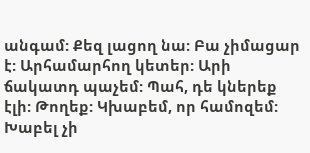անգամ: Քեզ լացող նա: Բա չիմացար է: Արհամարհող կետեր: Արի ճակատդ պաչեմ: Պահ, դե կներեք էլի: Թողեք: Կխաբեմ, որ համոզեմ: Խաբել չի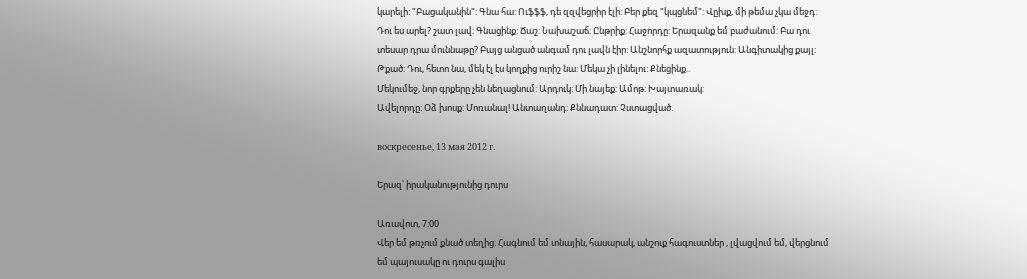կարելի: "Բացականին": Գնա հա: Ուֆֆֆ, դե զզվեցրիր էլի: Բեր քեզ "կպցնեմ": Վըխք, մի թեմա չկա մեջդ: Դու ես արել? շատ լավ: Գնացինք: Ճաշ: Նախաշաճ: Ընթրիք: Հաջորդը: Երազանք եմ բաժանում: Բա դու տեսար դրա մուննաթը? Բայց անցած անգամ դու լավն էիր: Անշնորհք ազատություն: Անգիտակից քայլ: Թքած: Դու, հետո նա, մեկ էլ էս կողքից ուրիշ նա: Մեկա չի լինելու: Քնեցինք..
Մեկումեջ, նոր գրքերը չեն նեղացնում: Արդուկ: Մի նայեք: Ամոթ: Խայտառակ:
Ավելորդը: Օձ խոսք: Մոռանալ! Անտաղանդ: Քննադատ: Չստացված.

воскресенье, 13 мая 2012 г.

Երազ՝ իրականությունից դուրս

Առավոտ, 7:00
Վեր եմ թռչում քնած տեղից: Հագնում եմ տնային, հասարակ, անշուք հագուստներ , լվացվում եմ, վերցնում եմ պայուսակը ու դուրս գալիս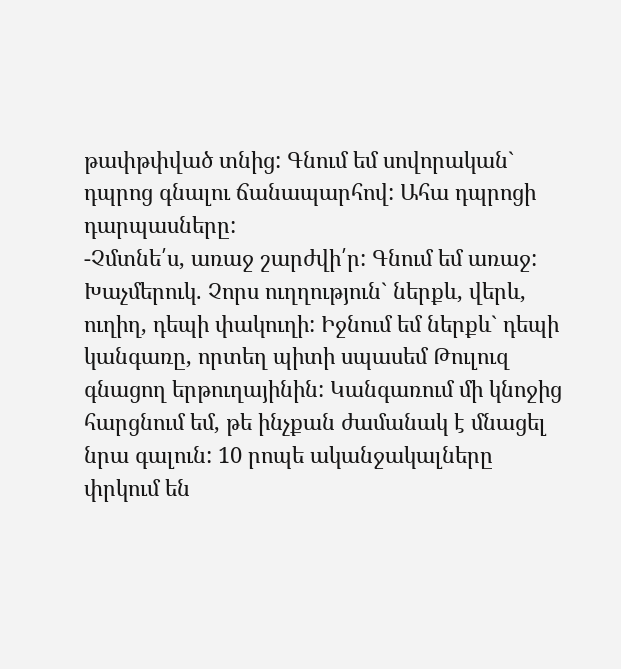թափթփված տնից: Գնում եմ սովորական` դպրոց գնալու ճանապարհով: Ահա դպրոցի դարպասները:
-Չմտնե՛ս, առաջ շարժվի՛ր: Գնում եմ առաջ: Խաչմերուկ. Չորս ուղղություն` ներքև, վերև, ուղիղ, դեպի փակուղի: Իջնում եմ ներքև` դեպի կանգառը, որտեղ պիտի սպասեմ Թուլուզ գնացող երթուղայինին: Կանգառում մի կնոջից հարցնում եմ, թե ինչքան ժամանակ է մնացել նրա գալուն: 10 րոպե ականջակալները փրկում են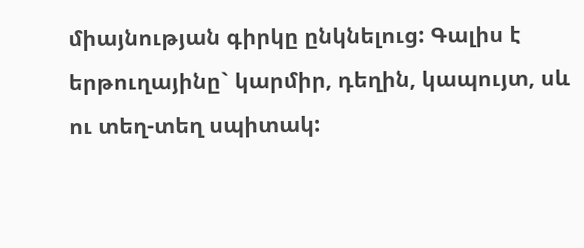միայնության գիրկը ընկնելուց: Գալիս է երթուղայինը` կարմիր, դեղին, կապույտ, սև ու տեղ-տեղ սպիտակ: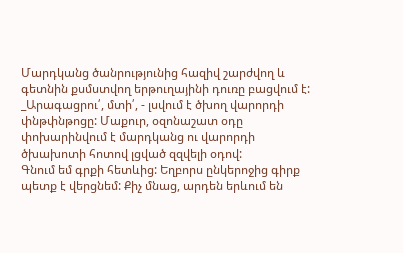Մարդկանց ծանրությունից հազիվ շարժվող և գետնին քսմստվող երթուղայինի դուռը բացվում է:
_Արագացրու՛, մտի՛, - լսվում է ծխող վարորդի փնթփնթոցը: Մաքուր, օզոնաշատ օդը փոխարինվում է մարդկանց ու վարորդի ծխախոտի հոտով լցված զզվելի օդով:
Գնում եմ գրքի հետևից: Եղբորս ընկերոջից գիրք պետք է վերցնեմ: Քիչ մնաց, արդեն երևում են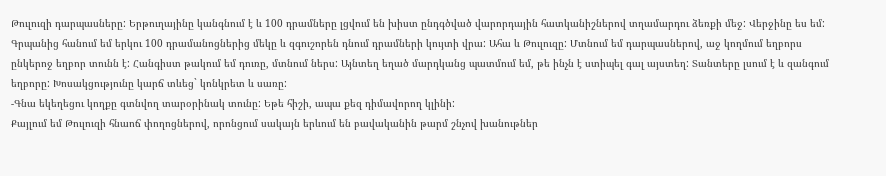Թուլուզի դարպասները: Երթուղայինը կանգնում է և 100 դրամները լցվում են խիստ ընդգծված վարորդային հատկանիշներով տղամարդու ձեռքի մեջ: Վերջինը ես եմ:
Գրպանից հանում եմ երկու 100 դրամանոցներից մեկը և զգուշորեն դնում դրամների կույտի վրա: Ահա և Թուլուզը: Մտնում եմ դարպասներով, աջ կողմում եղբորս ընկերոջ եղբոր տունն է: Հանգիստ թակում եմ դուռը, մտնում ներս: Այնտեղ եղած մարդկանց պատմում եմ, թե ինչն է ստիպել գալ այստեղ: Տանտերը լսում է և զանգում եղբորը: Խոսակցությունը կարճ տևեց` կոնկրետ և սառը:
-Գնա եկեղեցու կողքը գտնվող տարօրինակ տունը: Եթե հիշի, ապա քեզ դիմավորող կլինի:
Քայլում եմ Թուլուզի հնաոճ փողոցներով, որոնցում սակայն երևում են բավականին թարմ շնչով խանութներ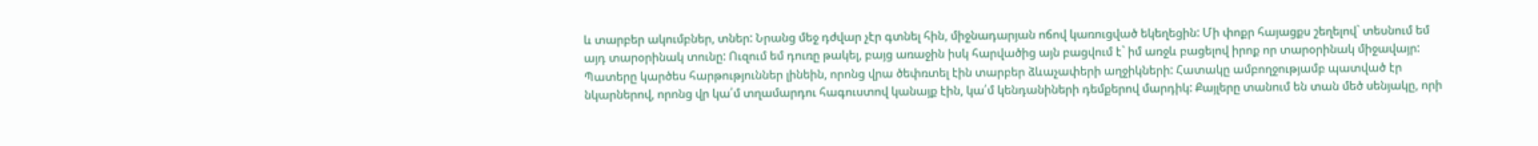և տարբեր ակումբներ, տներ: Նրանց մեջ դժվար չէր գտնել հին, միջնադարյան ոճով կառուցված եկեղեցին: Մի փոքր հայացքս շեղելով` տեսնում եմ այդ տարօրինակ տունը: Ուզում եմ դուռը թակել, բայց առաջին իսկ հարվածից այն բացվում է` իմ առջև բացելով իրոք որ տարօրինակ միջավայր: Պատերը կարծես հարթություններ լինեին, որոնց վրա ծեփռտել էին տարբեր ձևաչափերի աղջիկների: Հատակը ամբողջությամբ պատված էր նկարներով, որոնց վր կա՛մ տղամարդու հագուստով կանայք էին, կա՛մ կենդանիների դեմքերով մարդիկ: Քայլերը տանում են տան մեծ սենյակը, որի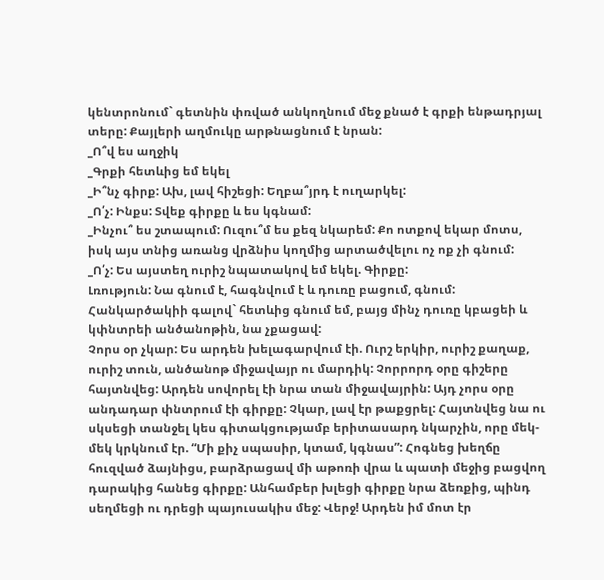կենտրոնում` գետնին փռված անկողնում մեջ քնած է գրքի ենթադրյալ տերը: Քայլերի աղմուկը արթնացնում է նրան:
_Ո՞վ ես աղջիկ
_Գրքի հետևից եմ եկել
_Ի՞նչ գիրք: Ախ, լավ հիշեցի: Եղբա՞յրդ է ուղարկել:
_Ո՛չ: Ինքս: Տվեք գիրքը և ես կգնամ:
_Ինչու՞ ես շտապում: Ուզու՞մ ես քեզ նկարեմ: Քո ոտքով եկար մոտս, իսկ այս տնից առանց վրձնիս կողմից արտածվելու ոչ ոք չի գնում:
_Ո՛չ: Ես այստեղ ուրիշ նպատակով եմ եկել. Գիրքը:
Լռություն: Նա գնում է, հագնվում է և դուռը բացում, գնում: Հանկարծակիի գալով` հետևից գնում եմ, բայց մինչ դուռը կբացեի և կփնտրեի անծանոթին, նա չքացավ:
Չորս օր չկար: Ես արդեն խելագարվում էի. Ուրշ երկիր, ուրիշ քաղաք, ուրիշ տուն, անծանոթ միջավայր ու մարդիկ: Չորրորդ օրը գիշերը հայտնվեց: Արդեն սովորել էի նրա տան միջավայրին: Այդ չորս օրը անդադար փնտրում էի գիրքը: Չկար, լավ էր թաքցրել: Հայտնվեց նա ու սկսեցի տանջել կես գիտակցությամբ երիտասարդ նկարչին, որը մեկ-մեկ կրկնում էր. “Մի քիչ սպասիր, կտամ, կգնաս”: Հոգնեց խեղճը հուզված ձայնիցս, բարձրացավ մի աթոռի վրա և պատի մեջից բացվող դարակից հանեց գիրքը: Անհամբեր խլեցի գիրքը նրա ձեռքից, պինդ սեղմեցի ու դրեցի պայուսակիս մեջ: Վերջ! Արդեն իմ մոտ էր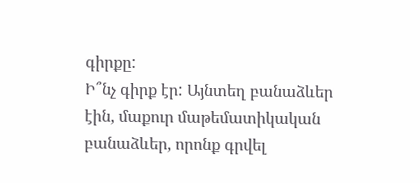գիրքը:
Ի՞նչ գիրք էր: Այնտեղ բանաձևեր էին, մաքուր մաթեմատիկական բանաձևեր, որոնք գրվել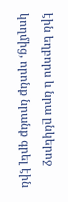էին եղբորս և նրա ընկերոջ կողմից, որոնք նրանք գրել էին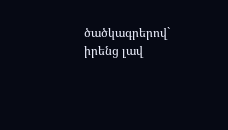ծածկագրերով` իրենց լավ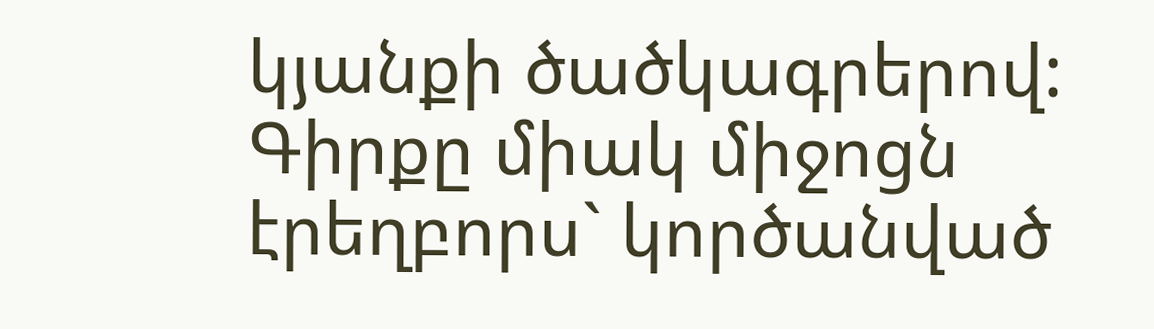կյանքի ծածկագրերով: Գիրքը միակ միջոցն էրեղբորս` կործանված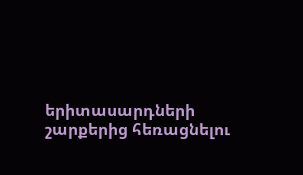երիտասարդների շարքերից հեռացնելու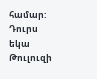համար:
Դուրս եկա Թուլուզի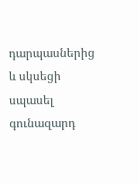դարպասներից և սկսեցի սպասել գունազարդ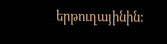երթուղայինին: